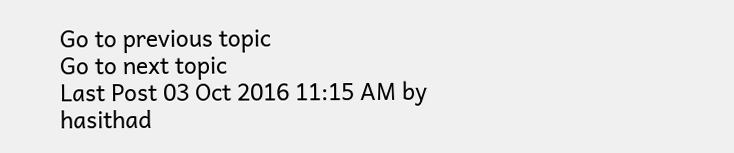Go to previous topic
Go to next topic
Last Post 03 Oct 2016 11:15 AM by  hasithad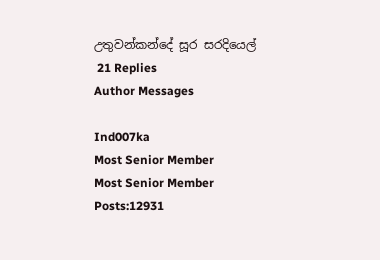උතුවන්කන්දේ සූර සරදියෙල්
 21 Replies
Author Messages

Ind007ka
Most Senior Member
Most Senior Member
Posts:12931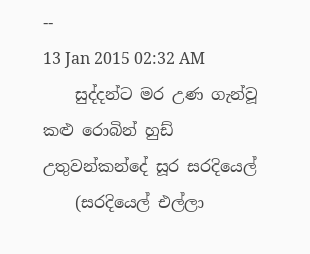--
13 Jan 2015 02:32 AM
    සුද්දන්ට මර උණ ගැන්වූ කළු රොබින් හුඩ් උතුවන්කන්දේ සූර සරදියෙල්
    (සරදියෙල් එල්ලා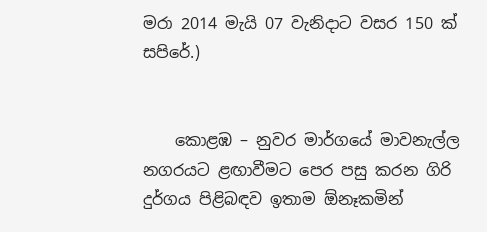මරා 2014 මැයි 07 වැනිදාට වසර 150 ක් සපිරේ.)


    කොළඹ – නුවර මාර්ගයේ මාවනැල්ල නගරයට ළඟාවීමට පෙර පසු කරන ගිරි දුර්ගය පිළිබඳව ඉතාම ඕනෑකමින්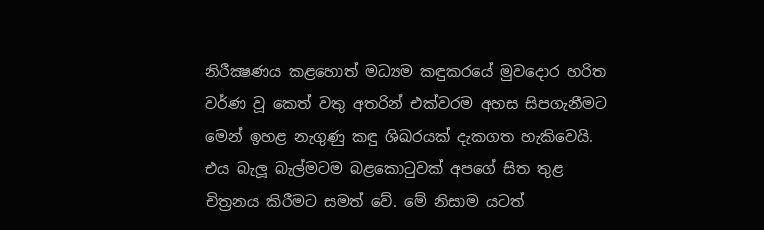නිරීක්‍ෂණය කළහොත් මධ්‍යම කඳුකරයේ මුවදොර හරිත වර්ණ වූ කෙත් වතු අතරින් එක්වරම අහස සිපගැනීමට මෙන් ඉහළ නැගුණු කඳු ශිඛරයක් දැකගත හැකිවෙයි. එය බැලූ බැල්මටම බළකොටුවක් අපගේ සිත තුළ චිත්‍රනය කිරීමට සමත් වේ. මේ නිසාම යටත්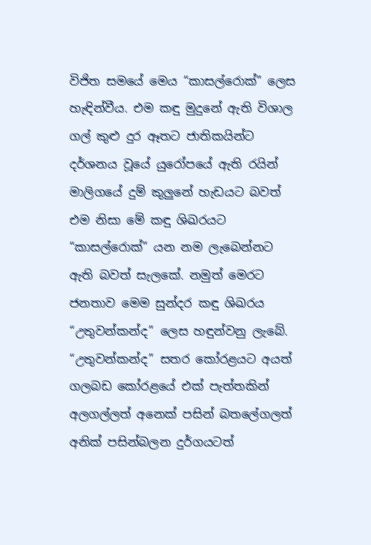විජිත සමයේ මෙය “කාසල්රොක්” ලෙස හැඳින්වීය. එම කඳු මුදුනේ ඇති විශාල ගල් කුළු දුර ඈතට ජාතිකයින්ට දර්ශනය වූයේ යුරෝපයේ ඇති රයින් මාලිගයේ දුම් කුලුනේ හැඩයට බවත් එම නිසා මේ කඳු ශිඛරයට “කාසල්රොක්” යන නම ලැබෙන්නට ඇති බවත් සැලකේ. නමුත් මෙරට ජනතාව මෙම සුන්දර කඳු ශිඛරය “උතුවන්කන්ද” ලෙස හඳුන්වනු ලැබේ. “උතුවන්කන්ද” සතර කෝරළයට අයත් ගලබඩ කෝරළයේ එක් පැත්තකින් අලගල්ලත් අනෙක් පසින් බතලේගලත් අනික් පසින්බලන දුර්ගයටත්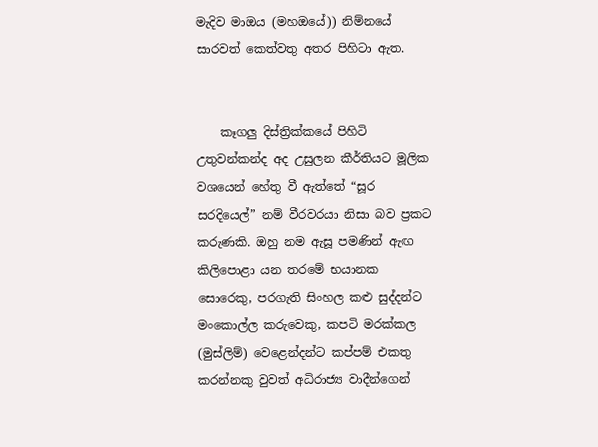මැදිව මාඔය (මහඔයේ)) නිම්නයේ සාරවත් කෙත්වතු අතර පිහිටා ඇත.


    කෑගලු දිස්ත්‍රික්කයේ පිහිටි උතුවන්කන්ද අද උසුලන කීර්තියට මූලික වශයෙන් හේතු වී ඇත්තේ “සූර සරදියෙල්” නම් වීරවරයා නිසා බව ප්‍රකට කරුණකි. ඔහු නම ඇසූ පමණින් ඇඟ කිලිපොළා යන තරමේ භයානක සොරෙකු, පරගැති සිංහල කළු සුද්දන්ට මංකොල්ල කරුවෙකු, කපටි මරක්කල (මුස්ලිම්) වෙළෙන්දන්ට කප්පම් එකතු කරන්නකු වුවත් අධිරාජ්‍ය වාදීන්ගෙන්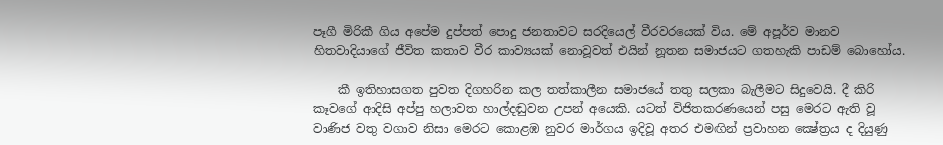පෑගී මිරිකී ගිය අපේම දුප්පත් පොදු ජනතාවට සරදියෙල් වීරවරයෙක් විය. මේ අපූර්ව මානව හිතවාදියාගේ ජීවිත කතාව වීර කාව්‍යයක් නොවූවත් එයින් නූතන සමාජයට ගතහැකි පාඩම් බොහෝය.

    කී ඉතිහාසගත පුවත දිගහරින කල තත්කාලීන සමාජයේ තතු සලකා බැලීමට සිදුවෙයි. දී කිරි කෑවගේ ආදිසි අප්පු හලාවත හාල්දඬුවන උපන් අයෙකි. යටත් විජිතකරණයෙන් පසු මෙරට ඇති වූ වාණිජ වතු වගාව නිසා මෙරට කොළඹ නුවර මාර්ගය ඉදිවූ අතර එමඟින් ප්‍රවාහන ක්‍ෂේත්‍රය ද දියුණු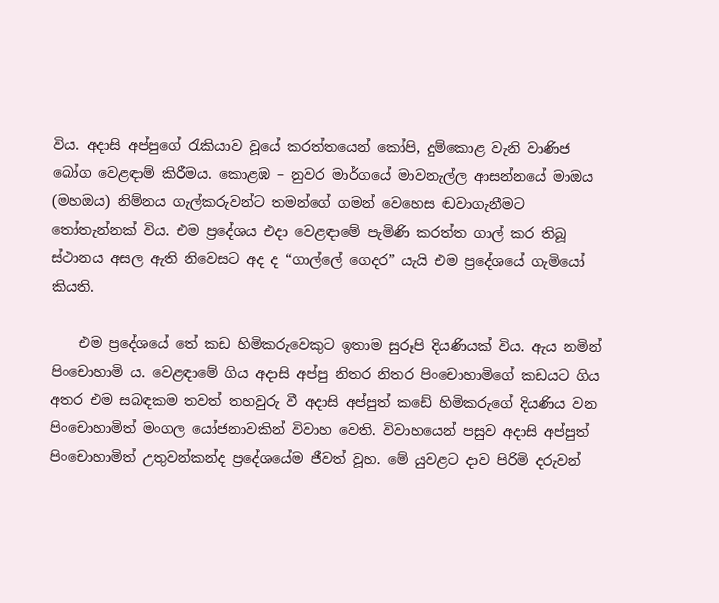විය. අදාසි අප්පුගේ රැකියාව වූයේ කරත්තයෙන් කෝපි, දුම්කොළ වැනි වාණිජ බෝග වෙළඳාම් කිරීමය. කොළඹ – නුවර මාර්ගයේ මාවනැල්ල ආසන්නයේ මාඔය (මහඔය) නිම්නය ගැල්කරුවන්ට තමන්ගේ ගමන් වෙහෙස ඬවාගැනීමට තෝතැන්නක් විය. එම ප්‍රදේශය එදා වෙළඳාමේ පැමිණි කරත්ත ගාල් කර තිබූ ස්ථානය අසල ඇති නිවෙසට අද ද “ගාල්ලේ ගෙදර” යැයි එම ප්‍රදේශයේ ගැමියෝ කියති.

    එම ප්‍රදේශයේ තේ කඩ හිමිකරුවෙකුට ඉතාම සුරූපි දියණියක් විය. ඇය නමින් පිංචොහාමි ය. වෙළඳාමේ ගිය අදාසි අප්පු නිතර නිතර පිංචොහාමිගේ කඩයට ගිය අතර එම සබඳකම තවත් තහවුරු වී අදාසි අප්පුත් කඩේ හිමිකරුගේ දියණිය වන පිංචොහාමිත් මංගල යෝජනාවකින් විවාහ වෙති. විවාහයෙන් පසුව අදාසි අප්පුත් පිංචොහාමිත් උතුවන්කන්ද ප්‍රදේශයේම ජීවත් වූහ. මේ යුවළට දාව පිරිමි දරුවන්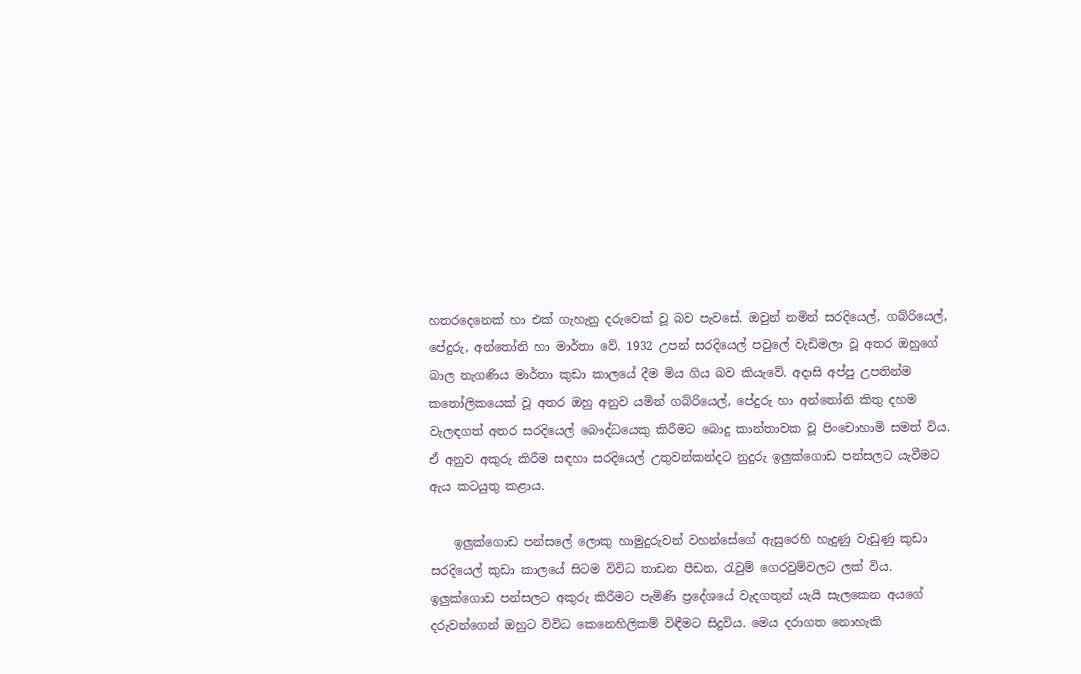හතරදෙනෙක් හා එක් ගැහැනු දරුවෙක් වූ බව පැවසේ. ඔවුන් නමින් සරදියෙල්, ගබ්රියෙල්, පේදුරු, අන්තෝනි හා මාර්තා වේ. 1932 උපන් සරදියෙල් පවුලේ වැඩිමලා වූ අතර ඔහුගේ බාල නැගණිය මාර්තා කුඩා කාලයේ දීම මිය ගිය බව කියැවේ. අදාසි අප්පු උපතින්ම කතෝලිකයෙක් වූ අතර ඔහු අනුව යමින් ගබ්රියෙල්, පේදුරු හා අන්තෝනි කිතු දහම වැලඳගත් අතර සරදියෙල් බෞද්ධයෙකු කිරීමට බොදු කාන්තාවක වූ පිංචොහාමි සමත් විය. ඒ අනුව අකුරු කිරීම සඳහා සරදියෙල් උතුවන්කන්දට නුදුරු ඉලුක්ගොඩ පන්සලට යැවීමට ඇය කටයුතු කළාය.

    ඉලුක්ගොඩ පන්සලේ ලොකු හාමුදුරුවන් වහන්සේගේ ඇසුරෙහි හැදුණු වැඩුණු කුඩා සරදියෙල් කුඩා කාලයේ සිටම විවිධ තාඩන පීඩන, රැවුම් ගෙරවුම්වලට ලක් විය. ඉලුක්ගොඩ පන්සලට අකුරු කිරීමට පැමිණි ප්‍රදේශයේ වැදගතුන් යැයි සැලකෙන අයගේ දරුවන්ගෙන් ඔහුට විවිධ කෙනෙහිලිකම් විඳීමට සිදුවිය. මෙය දරාගත නොහැකි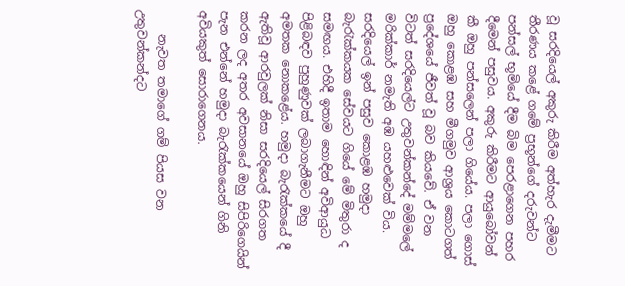වූ සරදියෙල් අකුරු කිරීම අත්හැර දැමීමට තීරණය කළේ ගමේ ප්‍රභූන්ගේ දරුවන්ට පන්සල් භූමියේ දීම බිම පෙරළාගෙන පහර දීමෙන් පසුවය. අකුරු කිරීමට ආයුබෝවන් කී ඔහු පන්සලෙන් පලා ගියේය. පලා ගොස් ඔහු කොළඹ සහ මීගමුව ආශ්‍රය කොටගත් ප්‍රදේශයේ ජීවත් වූ බව කියවේ. ඒ වන විටත් සරදියෙල්ට උතුවන්කන්දේ මම්මලේ මරික්කාර් නමැති අඹ යහළුවෙක් විය. සරදියෙල් ඉන් පසුව කොළඹ හමුදා බැරැක්කයක සේවයට ගියේ මේ මිතුරා ද සමඟය. එහිදී ඉතාම හොඳින් අවිආයුධ පිළිබඳව පුහුණුවක් ලබාගැනීමට ඔහු අමතක නොකළේය. හමුදා බැරැක්කයේ දී ඇතිවූ ආරවුලක් නිසා සරදියෙල් සිරගත කරන ලද අතර අවසානයේ ඔහු සිපිරිගෙයින් පැන එන්නේ හමුදා බැරැක්කයෙන් ගිනි අවියකුත් සොරාගෙනය.

    නැවත තමාගේ ගම් පියස වන උතුවන්කන්දට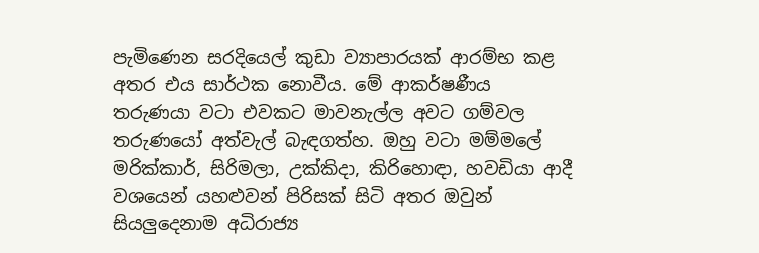පැමිණෙන සරදියෙල් කුඩා ව්‍යාපාරයක් ආරම්භ කළ අතර එය සාර්ථක නොවීය. මේ ආකර්ෂණීය තරුණයා වටා එවකට මාවනැල්ල අවට ගම්වල තරුණයෝ අත්වැල් බැඳගත්හ. ඔහු වටා මම්මලේ මරික්කාර්, සිරිමලා, උක්කිදා, කිරිහොඳා, හවඩියා ආදී වශයෙන් යහළුවන් පිරිසක් සිටි අතර ඔවුන් සියලුදෙනාම අධිරාජ්‍ය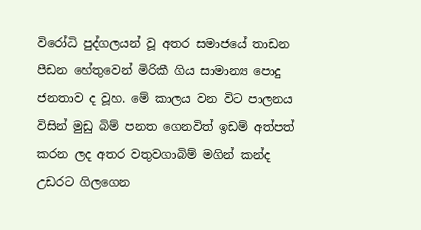විරෝධි පුද්ගලයන් වූ අතර සමාජයේ තාඩන පීඩන හේතුවෙන් මිරිකී ගිය සාමාන්‍ය පොදු ජනතාව ද වූහ. මේ කාලය වන විට පාලනය විසින් මුඩු බිම් පනත ගෙනවිත් ඉඩම් අත්පත් කරන ලද අතර වතුවගාබිම් මගින් කන්ද උඩරට ගිලගෙන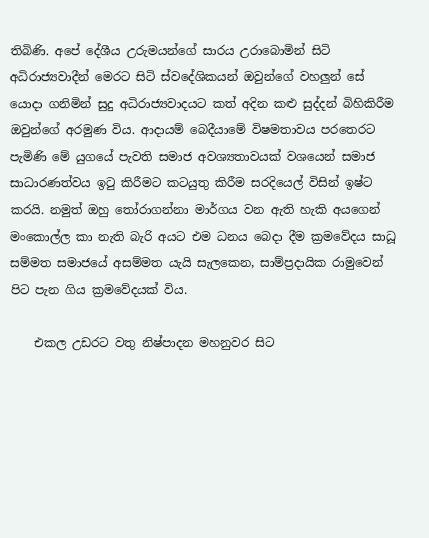තිබිණි. අපේ දේශීය උරුමයන්ගේ සාරය උරාබොමින් සිටි අධිරාජ්‍යවාදීන් මෙරට සිටි ස්වදේශිකයන් ඔවුන්ගේ වහලුන් සේ යොදා ගනිමින් සුදු අධිරාජ්‍යවාදයට කත් අදින කළු සුද්දන් බිහිකිරීම ඔවුන්ගේ අරමුණ විය. ආදායම් බෙදීයාමේ විෂමතාවය පරතෙරට පැමිණි මේ යුගයේ පැවති සමාජ අවශ්‍යතාවයක් වශයෙන් සමාජ සාධාරණත්වය ඉටු කිරීමට කටයුතු කිරීම සරදියෙල් විසින් ඉෂ්ට කරයි. නමුත් ඔහු තෝරාගන්නා මාර්ගය වන ඇති හැකි අයගෙන් මංකොල්ල කා නැති බැරි අයට එම ධනය බෙදා දීම ක්‍රමවේදය සාධූ සම්මත සමාජයේ අසම්මත යැයි සැලකෙන, සාම්ප්‍රදායික රාමුවෙන් පිට පැන ගිය ක්‍රමවේදයක් විය.

    එකල උඩරට වතු නිෂ්පාදන මහනුවර සිට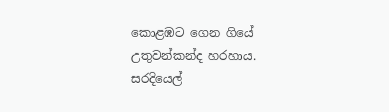කොළඹට ගෙන ගියේ උතුවන්කන්ද හරහාය. සරදියෙල්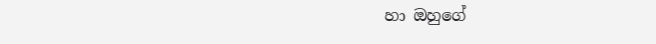හා ඔහුගේ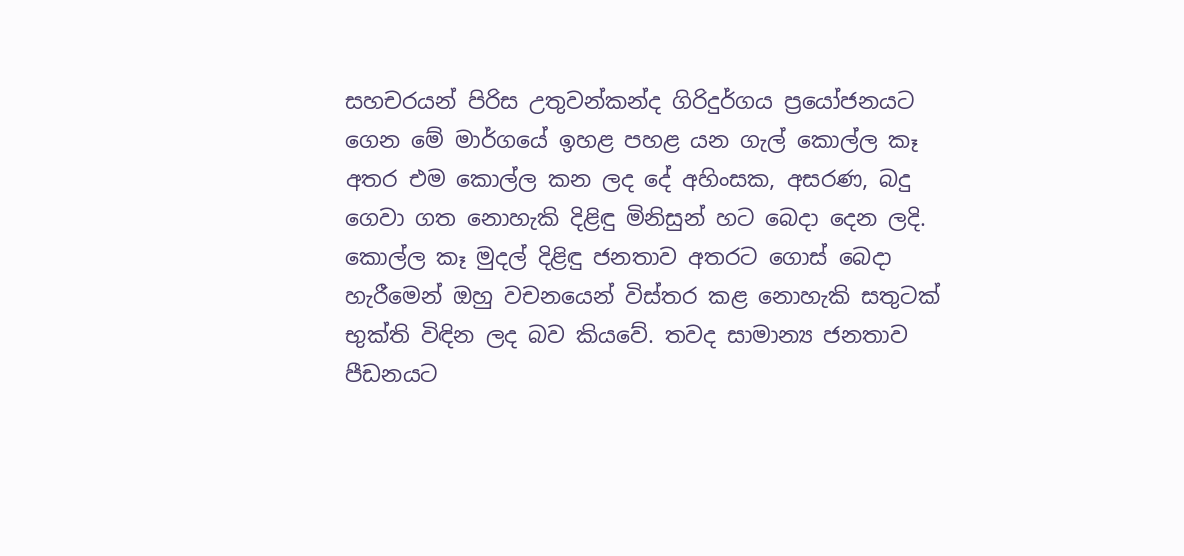සහචරයන් පිරිස උතුවන්කන්ද ගිරිදුර්ගය ප්‍රයෝජනයට ගෙන මේ මාර්ගයේ ඉහළ පහළ යන ගැල් කොල්ල කෑ අතර එම කොල්ල කන ලද දේ අහිංසක, අසරණ, බදු ගෙවා ගත නොහැකි දිළිඳු මිනිසුන් හට බෙදා දෙන ලදි. කොල්ල කෑ මුදල් දිළිඳු ජනතාව අතරට ගොස් බෙදා හැරීමෙන් ඔහු වචනයෙන් විස්තර කළ නොහැකි සතුටක් භුක්ති විඳින ලද බව කියවේ. තවද සාමාන්‍ය ජනතාව පීඩනයට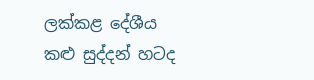ලක්කළ දේශීය කළු සුද්දන් හටද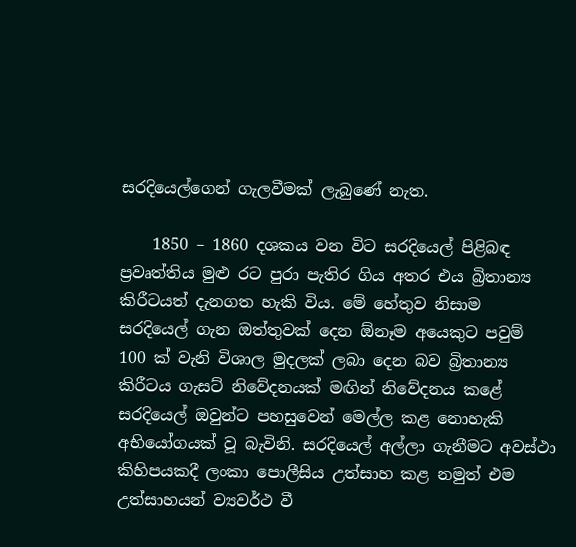සරදියෙල්ගෙන් ගැලවීමක් ලැබුණේ නැත.

    1850 – 1860 දශකය වන විට සරදියෙල් පිළිබඳ ප්‍රවෘත්තිය මුළු රට පුරා පැතිර ගිය අතර එය බ්‍රිතාන්‍ය කිරීටයත් දැනගත හැකි විය. මේ හේතුව නිසාම සරදියෙල් ගැන ඔත්තුවක් දෙන ඕනෑම අයෙකුට පවුම් 100 ක් වැනි විශාල මුදලක් ලබා දෙන බව බ්‍රිතාන්‍ය කිරීටය ගැසට් නිවේදනයක් මඟින් නිවේදනය කළේ සරදියෙල් ඔවුන්ට පහසුවෙන් මෙල්ල කළ නොහැකි අභියෝගයක් වූ බැවිනි. සරදියෙල් අල්ලා ගැනීමට අවස්ථා කිහිපයකදී ලංකා පොලීසිය උත්සාහ කළ නමුත් එම උත්සාහයන් ව්‍යවර්ථ වී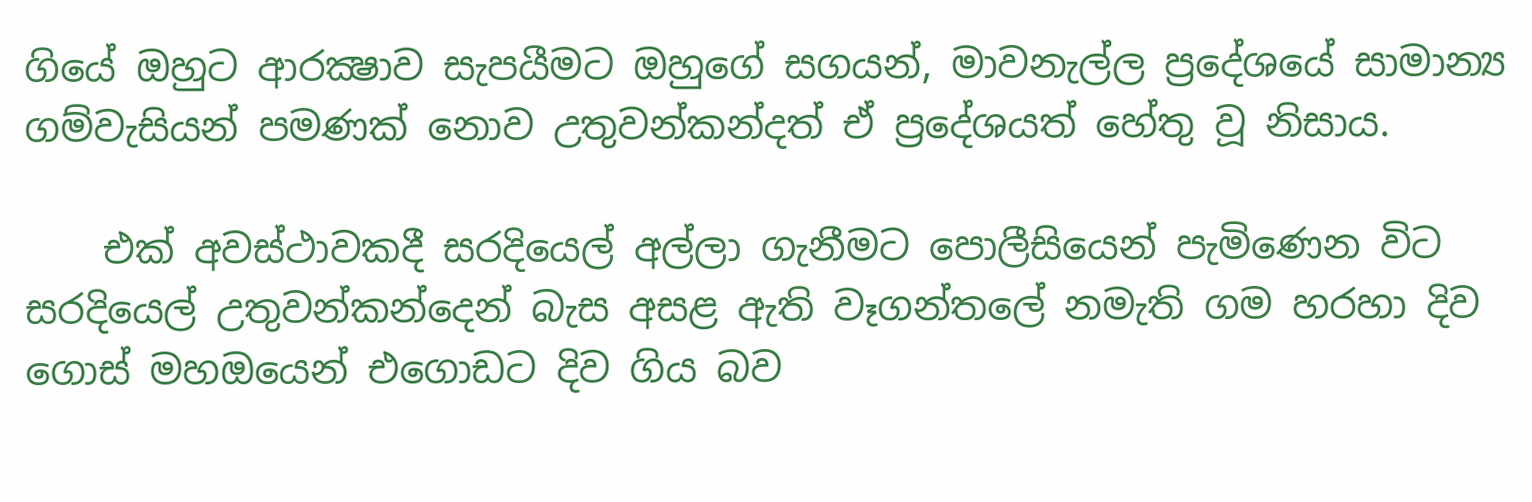ගියේ ඔහුට ආරක්‍ෂාව සැපයීමට ඔහුගේ සගයන්, මාවනැල්ල ප්‍රදේශයේ සාමාන්‍ය ගම්වැසියන් පමණක් නොව උතුවන්කන්දත් ඒ ප්‍රදේශයත් හේතු වූ නිසාය.

    එක් අවස්ථාවකදී සරදියෙල් අල්ලා ගැනීමට පොලීසියෙන් පැමිණෙන විට සරදියෙල් උතුවන්කන්දෙන් බැස අසළ ඇති වෑගන්තලේ නමැති ගම හරහා දිව ගොස් මහඔයෙන් එගොඩට දිව ගිය බව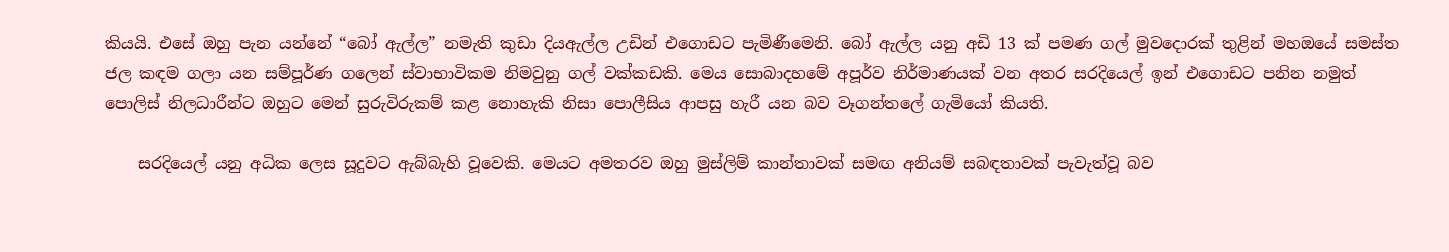කියයි. එසේ ඔහු පැන යන්නේ “බෝ ඇල්ල” නමැති කුඩා දියඇල්ල උඩින් එගොඩට පැමිණීමෙනි. බෝ ඇල්ල යනු අඩි 13 ක් පමණ ගල් මුවදොරක් තුළින් මහඔයේ සමස්ත ජල කඳම ගලා යන සම්පූර්ණ ගලෙන් ස්වාභාවිකම නිමවුනු ගල් වක්කඩකි. මෙය සොබාදහමේ අපූර්ව නිර්මාණයක් වන අතර සරදියෙල් ඉන් එගොඩට පනින නමුත් පොලිස් නිලධාරීන්ට ඔහුට මෙන් සුරුවිරුකම් කළ නොහැකි නිසා පොලීසිය ආපසු හැරී යන බව වෑගන්තලේ ගැමියෝ කියති.

    සරදියෙල් යනු අධික ලෙස සූදුවට ඇබ්බැහි වූවෙකි. මෙයට අමතරව ඔහු මුස්ලිම් කාන්තාවක් සමඟ අනියම් සබඳතාවක් පැවැත්වූ බව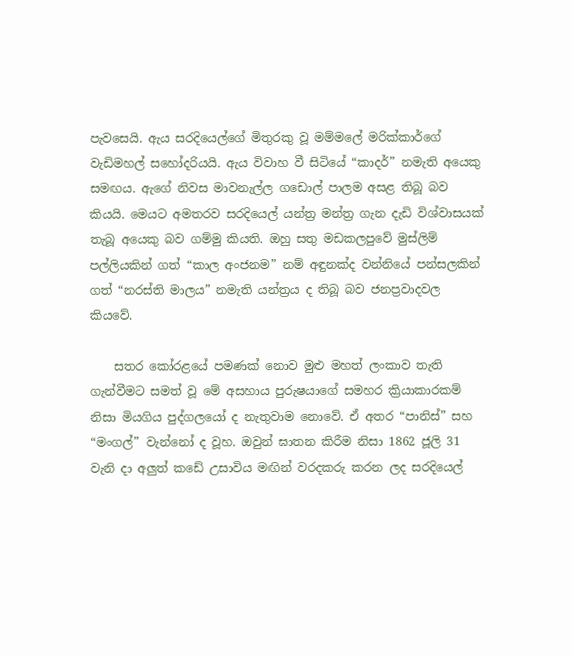පැවසෙයි. ඇය සරදියෙල්ගේ මිතුරකු වූ මම්මලේ මරික්කාර්ගේ වැඩිමහල් සහෝදරියයි. ඇය විවාහ වී සිටියේ “කාදර්” නමැති අයෙකු සමඟය. ඇගේ නිවස මාවනැල්ල ගඩොල් පාලම අසළ තිබූ බව කියයි. මෙයට අමතරව සරදියෙල් යන්ත්‍ර මන්ත්‍ර ගැන දැඩි විශ්වාසයක් තැබූ අයෙකු බව ගම්මු කියති. ඔහු සතු මඩකලපුවේ මුස්ලිම් පල්ලියකින් ගත් “කාල අංජනම” නම් අඳුනක්ද වන්නියේ පන්සලකින් ගත් “නරස්ති මාලය” නමැති යන්ත්‍රය ද තිබූ බව ජනප්‍රවාදවල කියවේ.

    සතර කෝරළයේ පමණක් නොව මුළු මහත් ලංකාව තැති ගැන්වීමට සමත් වූ මේ අසහාය පුරුෂයාගේ සමහර ක්‍රියාකාරකම් නිසා මියගිය පුද්ගලයෝ ද නැතුවාම නොවේ. ඒ අතර “පානිස්” සහ “මංගල්” වැන්නෝ ද වූහ. ඔවුන් ඝාතන කිරීම නිසා 1862 ජූලි 31 වැනි දා අලුත් කඩේ උසාවිය මඟින් වරදකරු කරන ලද සරදියෙල්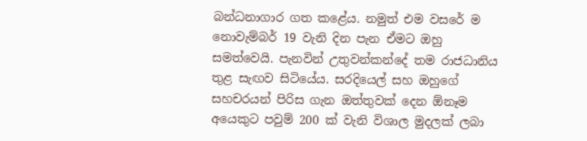බන්ධනාගාර ගත කළේය. නමුත් එම වසරේ ම නොවැම්බර් 19 වැනි දින පැන ඒමට ඔහු සමත්වෙයි. පැනවින් උතුවන්කන්දේ තම රාජධානිය තුළ සැඟව සිටියේය. සරදියෙල් සහ ඔහුගේ සහචරයන් පිරිස ගැන ඔත්තුවක් දෙන ඕනෑම අයෙකුට පවුම් 200 ක් වැනි විශාල මුදලක් ලබා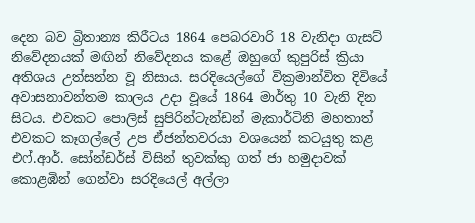දෙන බව බ්‍රිතාන්‍ය කිරීටය 1864 පෙබරවාරි 18 වැනිදා ගැසට් නිවේදනයක් මඟින් නිවේදනය කළේ ඔහුගේ කුපුරිස් ක්‍රියා අතිශය උත්සන්න වූ නිසාය. සරදියෙල්ගේ වික්‍රමාන්විත දිවියේ අවාසනාවන්තම කාලය උදා වූයේ 1864 මාර්තු 10 වැනි දින සිටය. එවකට පොලිස් සුපිරින්ටැන්ඩන් මැකාර්ටිනි මහතාත් එවකට කෑගල්ලේ උප ඒජන්තවරයා වශයෙන් කටයුතු කළ එෆ්.ආර්. සෝන්ඩර්ස් විසින් තුවක්කු ගත් ජා හමුදාවක් කොළඹින් ගෙන්වා සරදියෙල් අල්ලා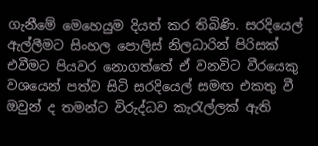ගැනීමේ මෙහෙයුම දියත් කර තිබිණි. සරදියෙල් ඇල්ලීමට සිංහල පොලිස් නිලධාරින් පිරිසක් එවීමට පියවර නොගත්තේ ඒ වනවිට වීරයෙකු වශයෙන් පත්ව සිටි සරදියෙල් සමඟ එකතු වී ඔවුන් ද තමන්ට විරුද්ධව කැරැල්ලක් ඇති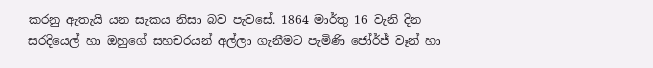කරනු ඇතැයි යන සැකය නිසා බව පැවසේ. 1864 මාර්තු 16 වැනි දින සරදියෙල් හා ඔහුගේ සහචරයන් අල්ලා ගැනීමට පැමිණි ජෝර්ජ් වෑන් හා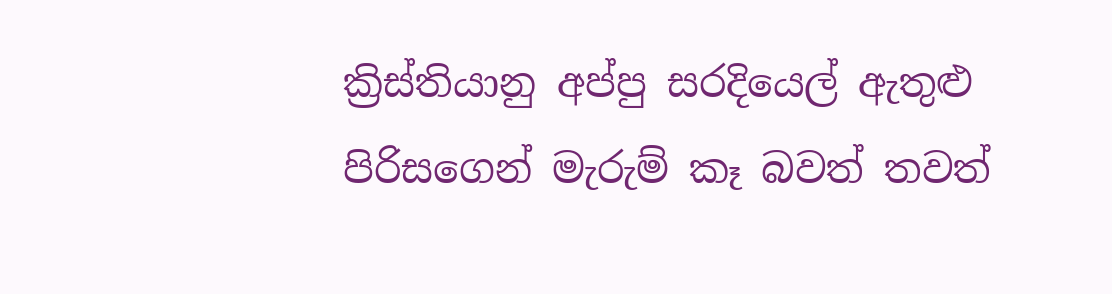ක්‍රිස්තියානු අප්පු සරදියෙල් ඇතුළු පිරිසගෙන් මැරුම් කෑ බවත් තවත්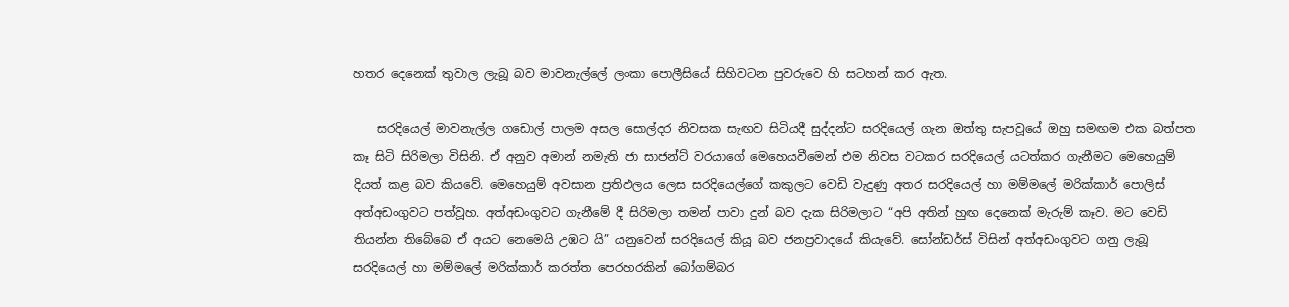හතර දෙනෙක් තුවාල ලැබූ බව මාවනැල්ලේ ලංකා පොලීසියේ සිහිවටන පුවරුවෙ හි සටහන් කර ඇත.

    සරදියෙල් මාවනැල්ල ගඩොල් පාලම අසල සොල්දර නිවසක සැඟව සිටියදී සුද්දන්ට සරදියෙල් ගැන ඔත්තු සැපවූයේ ඔහු සමඟම එක බත්පත කෑ සිටි සිරිමලා විසිනි. ඒ අනුව අමාන් නමැති ජා සාජන්ට් වරයාගේ මෙහෙයවීමෙන් එම නිවස වටකර සරදියෙල් යටත්කර ගැනීමට මෙහෙයුම් දියත් කළ බව කියවේ. මෙහෙයුම් අවසාන ප්‍රතිඵලය ලෙස සරදියෙල්ගේ කකුලට වෙඩි වැදුණු අතර සරදියෙල් හා මම්මලේ මරික්කාර් පොලිස් අත්අඩංගුවට පත්වූහ. අත්අඩංගුවට ගැනීමේ දී සිරිමලා තමන් පාවා දුන් බව දැක සිරිමලාට “අපි අතින් හුඟ දෙනෙක් මැරුම් කෑව. මට වෙඩි තියන්න තිබේබෙ ඒ අයට නෙමෙයි උඹට යි” යනුවෙන් සරදියෙල් කියූ බව ජනප්‍රවාදයේ කියැවේ. සෝන්ඩර්ස් විසින් අත්අඩංගුවට ගනු ලැබූ සරදියෙල් හා මම්මලේ මරික්කාර් කරත්ත පෙරහරකින් බෝගම්බර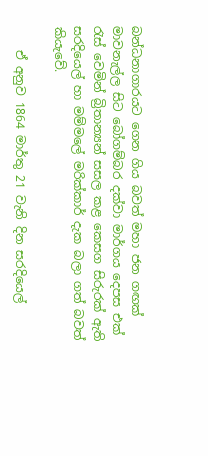බන්ධනාගාරයට ගෙන ගිය බවත් මහා ජන ගඟක් මාවනැල්ල සිට බෝගම්බර දක්වා මාර්ගය දෙපස එක් රැස් වෙමින් බ්‍රිතාන්‍යන් සසල කළ කෙසග සිරුරක් ඇති සරදියෙල් හා මම්මලේ මරික්කාර් දැක බලා ගත් බවත් කියැවේ.

    ඒ අනුව 1864 මාර්තු 21 වැනි දින සරදියෙල්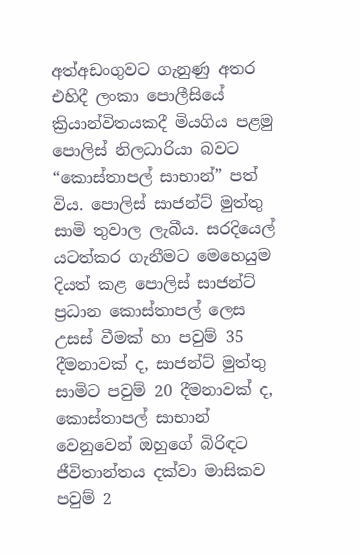අත්අඩංගුවට ගැනුණු අතර එහිදී ලංකා පොලීසියේ ක්‍රියාන්විතයකදී මියගිය පළමු පොලිස් නිලධාරියා බවට “කොස්තාපල් සාභාන්” පත් විය. පොලිස් සාජන්ට් මුත්තු සාමි තුවාල ලැබීය. සරදියෙල් යටත්කර ගැනීමට මෙහෙයුම දියත් කළ පොලිස් සාජන්ට් ප්‍රධාන කොස්තාපල් ලෙස උසස් වීමක් හා පවුම් 35 දීමනාවක් ද, සාජන්ට් මුත්තු සාමිට පවුම් 20 දීමනාවක් ද, කොස්තාපල් සාභාන් වෙනුවෙන් ඔහුගේ බිරිඳට ජීවිතාන්තය දක්වා මාසිකව පවුම් 2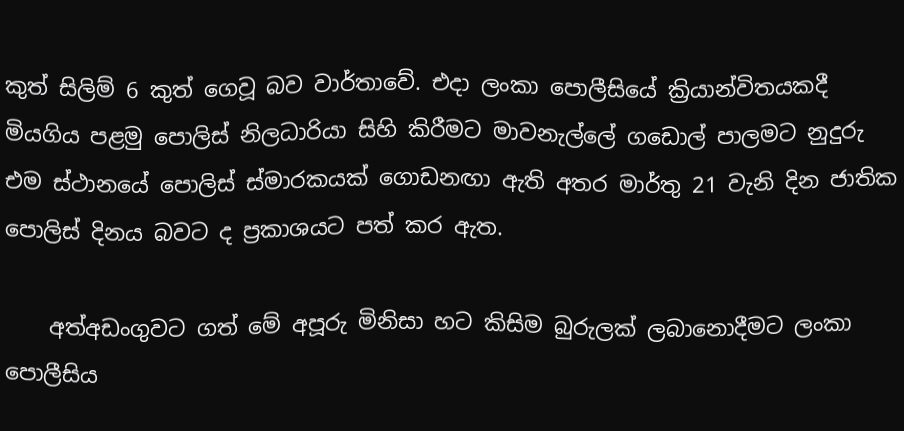කුත් සිලිම් 6 කුත් ගෙවූ බව වාර්තාවේ. එදා ලංකා පොලීසියේ ක්‍රියාන්විතයකදී මියගිය පළමු පොලිස් නිලධාරියා සිහි කිරීමට මාවනැල්ලේ ගඩොල් පාලමට නුදුරු එම ස්ථානයේ පොලිස් ස්මාරකයක් ගොඩනඟා ඇති අතර මාර්තු 21 වැනි දින ජාතික පොලිස් දිනය බවට ද ප්‍රකාශයට පත් කර ඇත.

    අත්අඩංගුවට ගත් මේ අපූරු මිනිසා හට කිසිම බුරුලක් ලබානොදීමට ලංකා පොලීසිය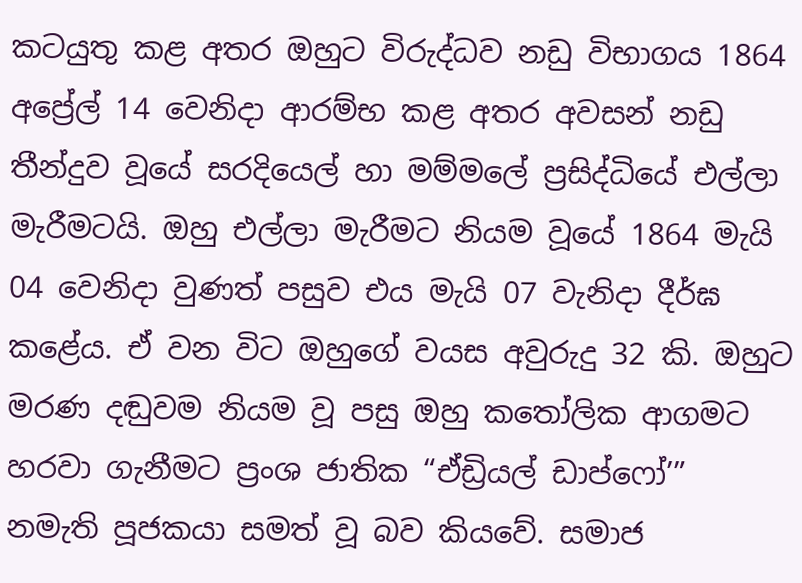කටයුතු කළ අතර ඔහුට විරුද්ධව නඩු විභාගය 1864 අප්‍රේල් 14 වෙනිදා ආරම්භ කළ අතර අවසන් නඩු තීන්දුව වූයේ සරදියෙල් හා මම්මලේ ප්‍රසිද්ධියේ එල්ලා මැරීමටයි. ඔහු එල්ලා මැරීමට නියම වූයේ 1864 මැයි 04 වෙනිදා වුණත් පසුව එය මැයි 07 වැනිදා දීර්ඝ කළේය. ඒ වන විට ඔහුගේ වයස අවුරුදු 32 කි. ඔහුට මරණ දඬුවම නියම වූ පසු ඔහු කතෝලික ආගමට හරවා ගැනීමට ප්‍රංශ ජාතික “ඒඩ්‍රියල් ඩාප්ෆෝ’” නමැති පූජකයා සමත් වූ බව කියවේ. සමාජ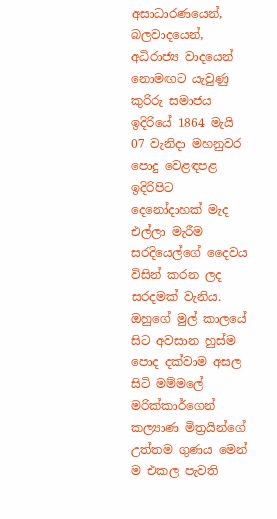අසාධාරණයෙන්, බලවාදයෙන්, අධිරාජ්‍ය වාදයෙන් නොමඟට යැවුණු කුරිරු සමාජය ඉදිරියේ 1864 මැයි 07 වැනිදා මහනුවර පොදු වෙළඳපළ ඉදිරිපිට දෙනෝදාහක් මැද එල්ලා මැරීම සරදියෙල්ගේ දෛවය විසින් කරන ලද සරදමක් වැනිය. ඔහුගේ මුල් කාලයේ සිට අවසාන හුස්ම පොද දක්වාම අසල සිටි මම්මලේ මරික්කාර්ගෙන් කල්‍යාණ මිත්‍රයින්ගේ උත්තම ගුණය මෙන් ම එකල පැවති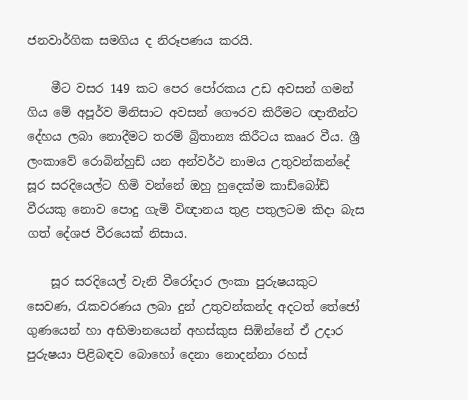ජනවාර්ගික සමගිය ද නිරූපණය කරයි.

    මීට වසර 149 කට පෙර පෝරකය උඩ අවසන් ගමන් ගිය මේ අපූර්ව මිනිසාට අවසන් ගෞරව කිරීමට ඥාතීන්ට දේහය ලබා නොදීමට තරම් බ්‍රිතාන්‍ය කිරීටය කෲර වීය. ශ්‍රී ලංකාවේ රොබින්හුඩ් යන අන්වර්ථ නාමය උතුවන්කන්දේ සූර සරදියෙල්ට හිමි වන්නේ ඔහු හුදෙක්ම කාඩ්බෝඩ් වීරයකු නොව පොදු ගැමි විඥානය තුළ පතුලටම කිදා බැස ගත් දේශජ වීරයෙක් නිසාය.

    සූර සරදියෙල් වැනි වීරෝදාර ලංකා පුරුෂයකුට සෙවණ, රැකවරණය ලබා දුන් උතුවන්කන්ද අදටත් තේජෝ ගුණයෙන් හා අභිමානයෙන් අහස්කුස සිඹින්නේ ඒ උදාර පුරුෂයා පිළිබඳව බොහෝ දෙනා නොදන්නා රහස්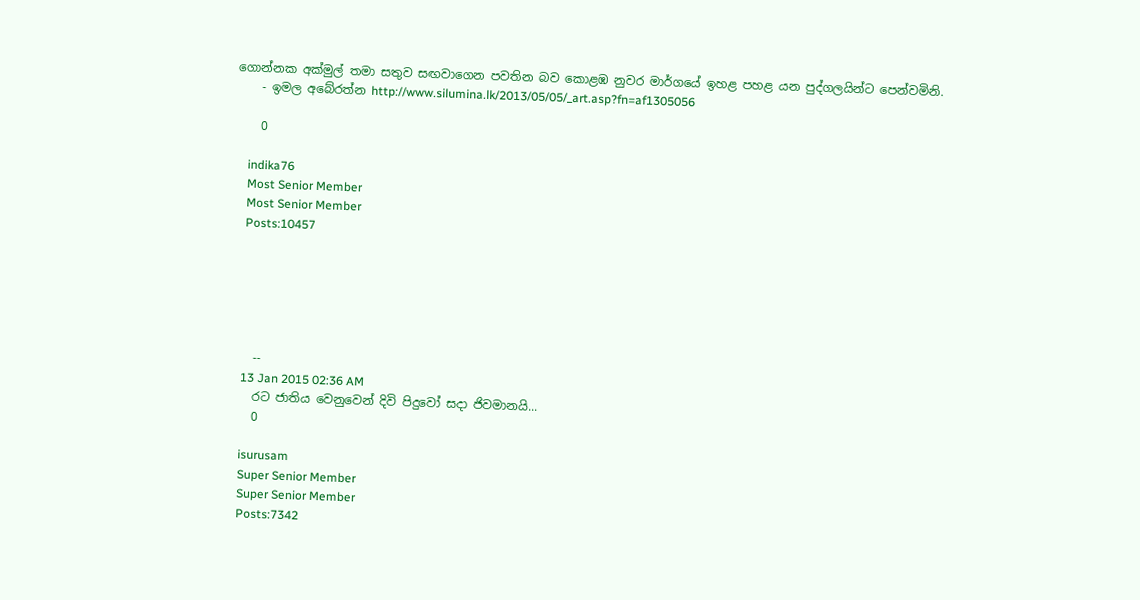ගොන්නක අක්මුල් තමා සතුව සඟවාගෙන පවතින බව කොළඹ නුවර මාර්ගයේ ඉහළ පහළ යන පුද්ගලයින්ට පෙන්වමිනි.
    - ඉමල අබේරත්න http://www.silumina.lk/2013/05/05/_art.asp?fn=af1305056

    0

    indika76
    Most Senior Member
    Most Senior Member
    Posts:10457






    --
    13 Jan 2015 02:36 AM
    රට ජාතිය වෙනුවෙන් දිවි පිදුවෝ සදා ජිවමානයි...
    0

    isurusam
    Super Senior Member
    Super Senior Member
    Posts:7342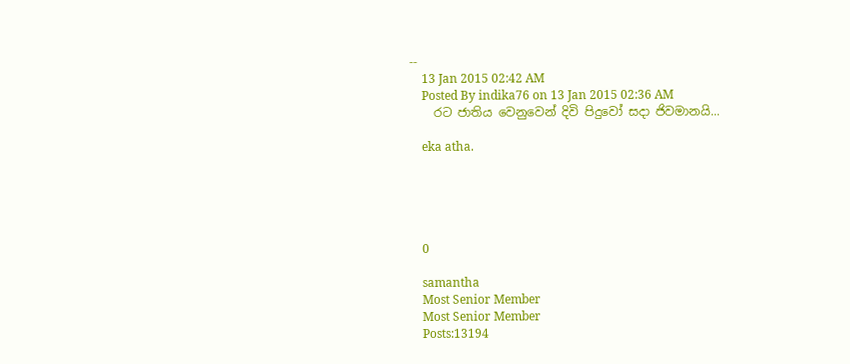--
    13 Jan 2015 02:42 AM
    Posted By indika76 on 13 Jan 2015 02:36 AM
    රට ජාතිය වෙනුවෙන් දිවි පිදුවෝ සදා ජිවමානයි...

    eka atha.





    0

    samantha
    Most Senior Member
    Most Senior Member
    Posts:13194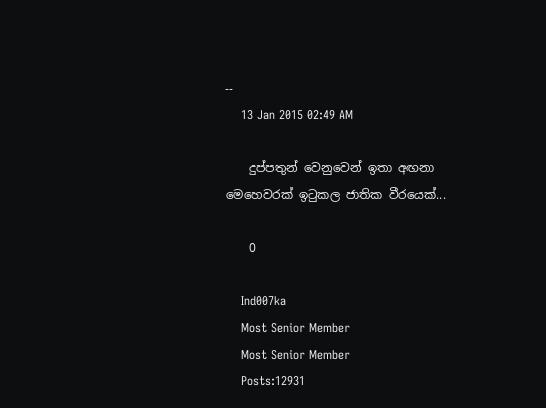--
    13 Jan 2015 02:49 AM

    දුප්පතුන් වෙනුවෙන් ඉතා අඟනා මෙහෙවරක් ඉටුකල ජාතික වීරයෙක්...

    0

    Ind007ka
    Most Senior Member
    Most Senior Member
    Posts:12931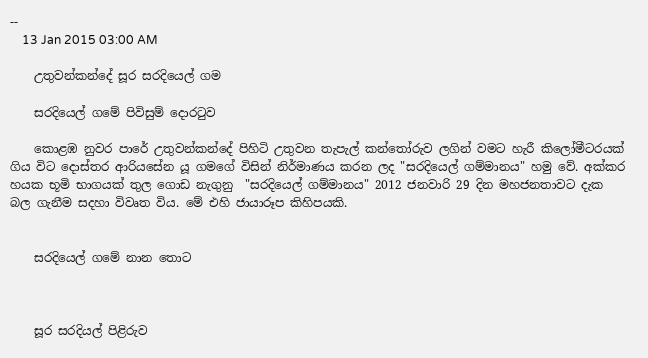--
    13 Jan 2015 03:00 AM

    උතුවන්කන්දේ සූර සරදියෙල් ගම

    සරදියෙල් ගමේ පිවිසුම් දොරටුව

    කොළඹ නුවර පාරේ උතුවන්කන්දේ පිහිටි උතුවන තැපැල් කන්තෝරුව ලගින් වමට හැරී කිලෝමීටරයක් ගිය විට දොස්තර ආරියසේන යූ ගමගේ විසින් නිර්මාණය කරන ලද "සරදියෙල් ගම්මානය" හමු වේ. අක්කර හයක භූමි භාගයක් තුල ගොඩ නැගුනු  "සරදියෙල් ගම්මානය" 2012 ජනවාරි 29 දින මහජනතාවට දැක බල ගැනීම සදහා විවෘත විය. මේ එහි ජායාරූප කිහිපයකි.


    සරදියෙල් ගමේ නාන තොට



    සූර සරදියල් පිළිරුව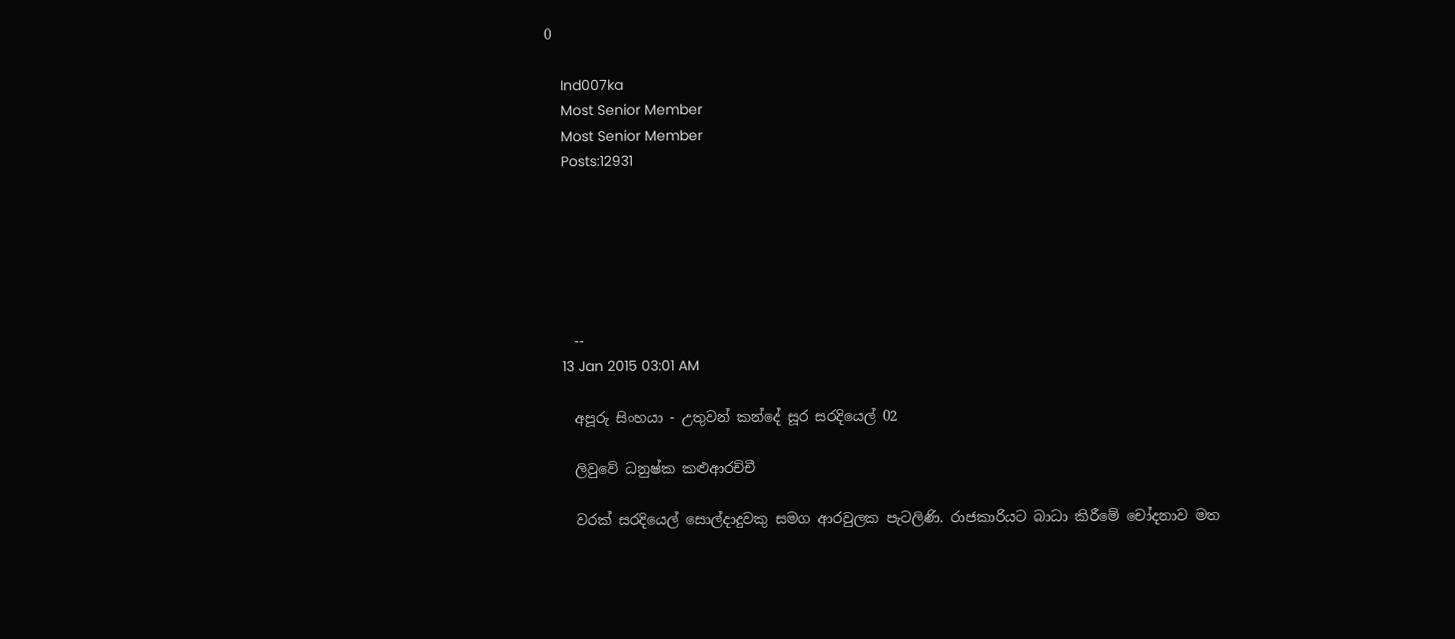0

    Ind007ka
    Most Senior Member
    Most Senior Member
    Posts:12931






    --
    13 Jan 2015 03:01 AM

    අපූරු සිංහයා - උතුවන් කන්දේ සූර සරදියෙල් 02

    ලිවුවේ ධනුෂ්ක කළුආරච්චී

    වරක්‌ සරදියෙල් සොල්දාදුවකු සමග ආරවුලක පැටලිණි. රාජකාරියට බාධා කිරීමේ චෝදනාව මත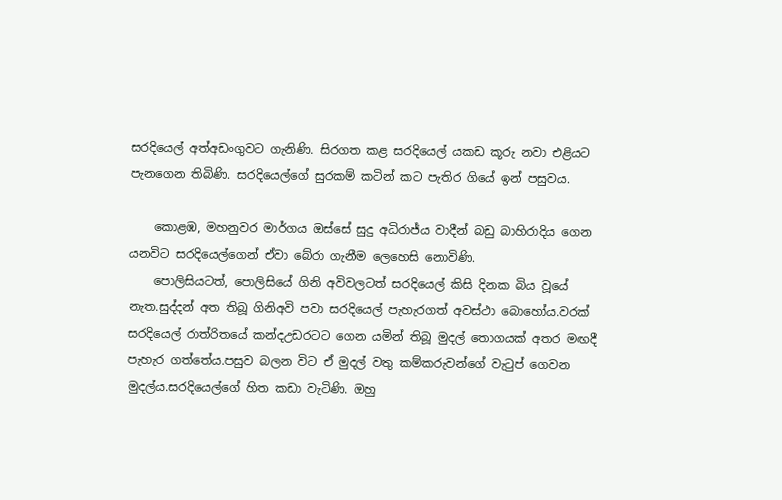සරදියෙල් අත්අඩංගුවට ගැනිණි. සිරගත කළ සරදියෙල් යකඩ කූරු නවා එළියට පැනගෙන තිබිණි. සරදියෙල්ගේ සුරකම් කටින් කට පැතිර ගියේ ඉන් පසුවය.

    කොළඹ, මහනුවර මාර්ගය ඔස්‌සේ සුදු අධිරාජ්ය වාදීන් බඩු බාහිරාදිය ගෙන යනවිට සරදියෙල්ගෙන් ඒවා බේරා ගැනීම ලෙහෙසි නොවිණි.
    පොලිසියටත්, පොලිසියේ ගිනි අවිවලටත් සරදියෙල් කිසි දිනක බිය වූයේ නැත.සුද්දන් අත තිබූ ගිනිඅවි පවා සරදියෙල් පැහැරගත් අවස්‌ථා බොහෝය.වරක්‌ සරදියෙල් රාත්රිතයේ කන්දඋඩරටට ගෙන යමින් තිබූ මුදල් තොගයක්‌ අතර මඟදී පැහැර ගත්තේය.පසුව බලන විට ඒ මුදල් වතු කම්කරුවන්ගේ වැටුප් ගෙවන මුදල්ය.සරදියෙල්ගේ හිත කඩා වැටිණි. ඔහු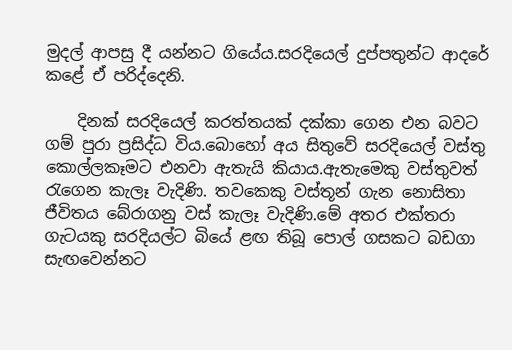මුදල් ආපසු දී යන්නට ගියේය.සරදියෙල් දුප්පතුන්ට ආදරේ කළේ ඒ පරිද්දෙනි.

    දිනක්‌ සරදියෙල් කරත්තයක්‌ දක්‌කා ගෙන එන බවට ගම් පුරා ප්‍රසිද්ධ විය.බොහෝ අය සිතුවේ සරදියෙල් වස්‌තු කොල්ලකෑමට එනවා ඇතැයි කියාය.ඇතැමෙකු වස්‌තුවත් රැගෙන කැලෑ වැදිණි. තවකෙකු වස්‌තූන් ගැන නොසිතා ජීවිතය බේරාගනු වස්‌ කැලෑ වැදිණි.මේ අතර එක්‌තරා ගැටයකු සරදියල්ට බියේ ළඟ තිබූ පොල් ගසකට බඩගා සැඟවෙන්නට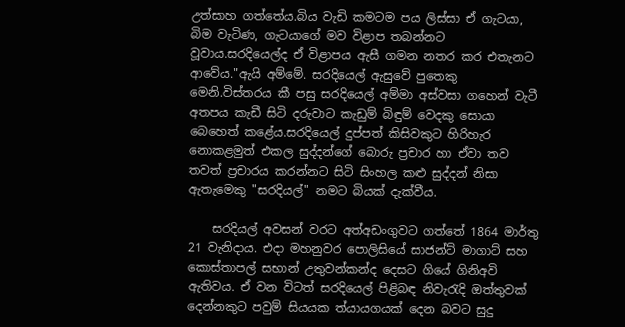උත්සාහ ගත්තේය.බිය වැඩි කමටම පය ලිස්‌සා ඒ ගැටයා, බිම වැටිණ, ගැටයාගේ මව විළාප තබන්නට වූවාය.සරදියෙල්ද ඒ විළාපය ඇසී ගමන නතර කර එතැනට ආවේය."ඇයි අම්මේ. සරදියෙල් ඇසුවේ පුතෙකු මෙනි.විස්‌තරය කී පසු සරදියෙල් අම්මා අස්‌වසා ගහෙන් වැටී අතපය කැඩී සිටි දරුවාට කැඩුම් බිඳුම් වෙදකු සොයා බෙහෙත් කළේය.සරදියෙල් දුප්පත් කිසිවකුට හිරිහැර නොකළමුත් එකල සුද්දන්ගේ බොරු ප්‍රචාර හා ඒවා තව තවත් ප්‍රචාරය කරන්නට සිටි සිංහල කළු සුද්දන් නිසා ඇතැමෙකු "සරදියල්" නමට බියක් දැක්වීය.

    සරදියල් අවසන් වරට අත්අඩංගුවට ගත්තේ 1864 මාර්තු 21 වැනිදාය. එදා මහනුවර පොලිසියේ සාජන්ට්‌ මාගාට්‌ සහ කොස්‌තාපල් සභාන් උතුවන්කන්ද දෙසට ගියේ ගිනිඅවි ඇතිවය. ඒ වන විටත් සරදියෙල් පිළිබඳ නිවැරැදි ඔත්තුවක්‌ දෙන්නකුට පවුම් සියයක ත්යායගයක්‌ දෙන බවට සුදු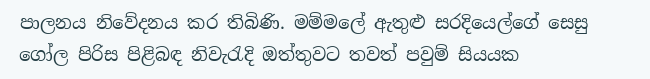පාලනය නිවේදනය කර තිබිණි. මම්මලේ ඇතුළු සරදියෙල්ගේ සෙසු ගෝල පිරිස පිළිබඳ නිවැරැදි ඔත්තුවට තවත් පවුම් සියයක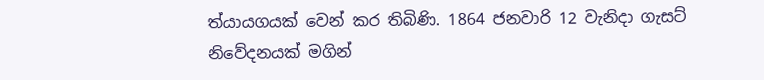ත්යායගයක්‌ වෙන් කර තිබිණි. 1864 ජනවාරි 12 වැනිදා ගැසට්‌ නිවේදනයක්‌ මගින්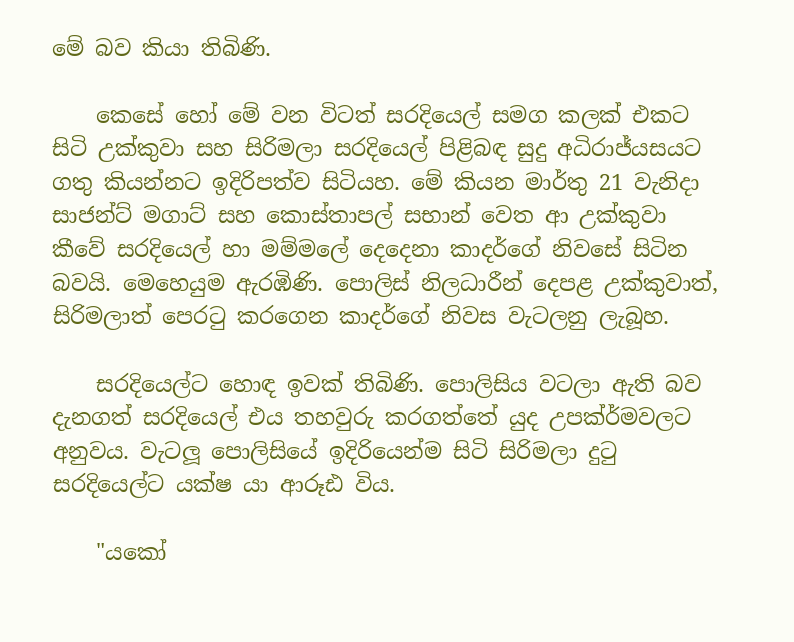මේ බව කියා තිබිණි.

    කෙසේ හෝ මේ වන විටත් සරදියෙල් සමග කලක්‌ එකට සිටි උක්‌කුවා සහ සිරිමලා සරදියෙල් පිළිබඳ සුදු අධිරාජ්යසයට ගතු කියන්නට ඉදිරිපත්ව සිටියහ. මේ කියන මාර්තු 21 වැනිදා සාජන්ට්‌ මගාට්‌ සහ කොස්‌තාපල් සභාන් වෙත ආ උක්‌කුවා කීවේ සරදියෙල් හා මම්මලේ දෙදෙනා කාදර්ගේ නිවසේ සිටින බවයි. මෙහෙයුම ඇරඹිණි. පොලිස්‌ නිලධාරීන් දෙපළ උක්‌කුවාත්, සිරිමලාත් පෙරටු කරගෙන කාදර්ගේ නිවස වැටලනු ලැබූහ.

    සරදියෙල්ට හොඳ ඉවක්‌ තිබිණි. පොලිසිය වටලා ඇති බව දැනගත් සරදියෙල් එය තහවුරු කරගත්තේ යුද උපක්ර්මවලට අනුවය. වැටලූ පොලිසියේ ඉදිරියෙන්ම සිටි සිරිමලා දුටු සරදියෙල්ට යක්ෂ යා ආරූඪ විය.

    "යකෝ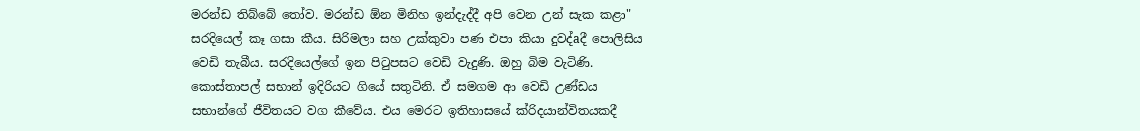මරන්ඩ තිබ්බේ තෝව. මරන්ඩ ඕන මිනිහ ඉන්දැද්දී අපි වෙන උන් සැක කළා" සරදියෙල් කෑ ගසා කීය. සිරිමලා සහ උක්‌කුවා පණ එපා කියා දුවද්aදී පොලිසිය වෙඩි තැබීය. සරදියෙල්ගේ ඉන පිටුපසට වෙඩි වැදුණි. ඔහු බිම වැටිණි. කොස්‌තාපල් සභාන් ඉදිරියට ගියේ සතුටිනි. ඒ සමගම ආ වෙඩි උණ්‌ඩය සභාන්ගේ ජීවිතයට වග කීවේය. එය මෙරට ඉතිහාසයේ ක්රිදයාන්විතයකදී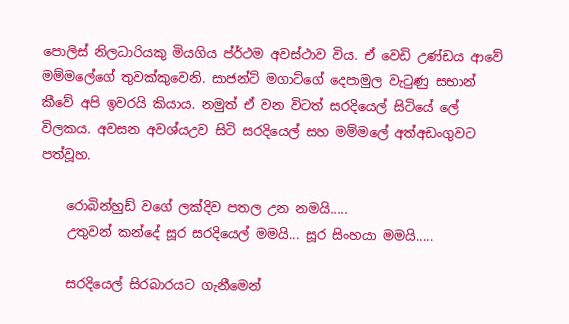පොලිස්‌ නිලධාරියකු මියගිය ප්ර්ථම අවස්‌ථාව විය. ඒ වෙඩි උණ්‌ඩය ආවේ මම්මලේගේ තුවක්‌කුවෙනි. සාජන්ට්‌ මගාට්‌ගේ දෙපාමුල වැටුණු සභාන් කීවේ අපි ඉවරයි කියාය. නමුත් ඒ වන විටත් සරදියෙල් සිටියේ ලේ විලකය. අවසන අවශ්යඋව සිටි සරදියෙල් සහ මම්මලේ අත්අඩංගුවට පත්වූහ.

    රොබින්හුඩ් වගේ ලක්දිව පතල උන නමයි.....
    උතුවන් කන්දේ සූර සරදියෙල් මමයි... සූර සිංහයා මමයි.....

    සරදියෙල් සිරබාරයට ගැනීමෙන්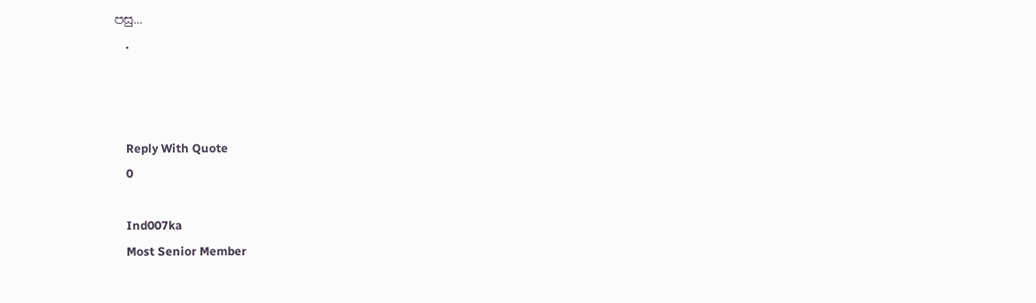පසු...
    .



    Reply With Quote
    0

    Ind007ka
    Most Senior Member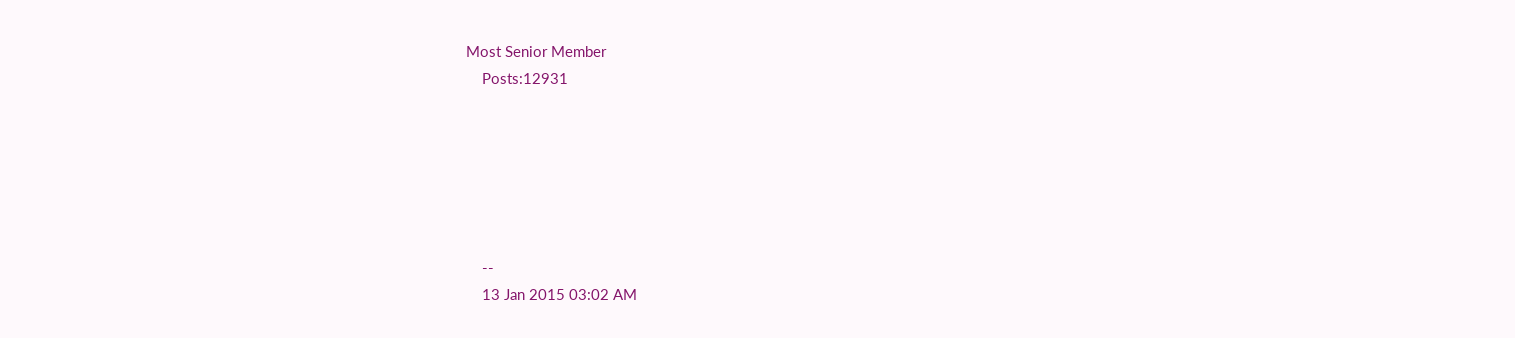Most Senior Member
    Posts:12931






    --
    13 Jan 2015 03:02 AM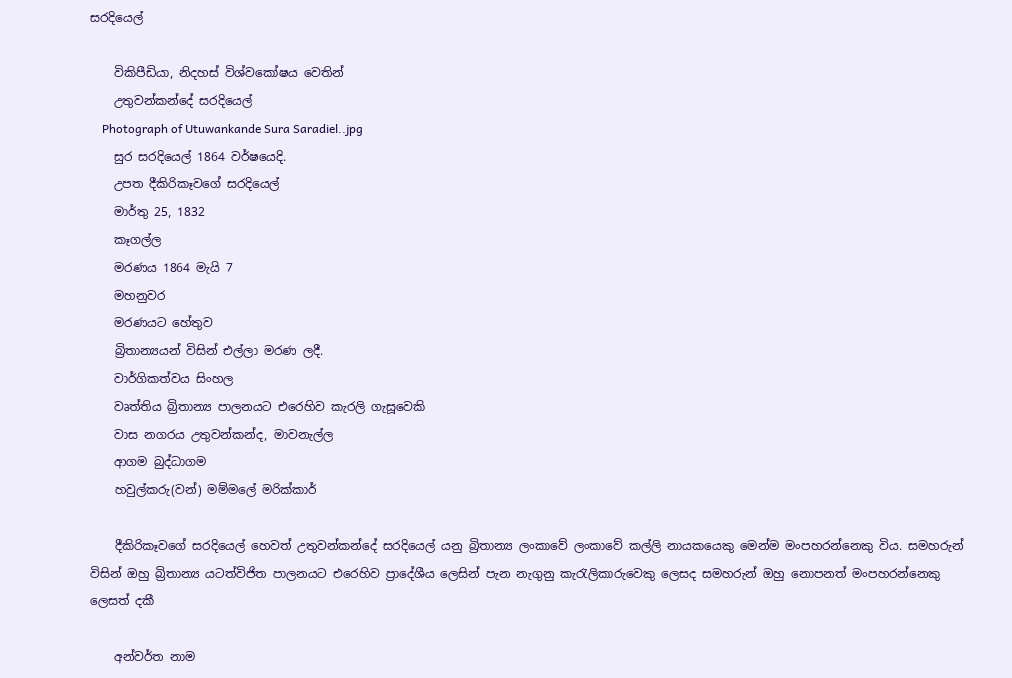සරදියෙල්

    විකිපීඩියා, නිදහස් විශ්වකෝෂය වෙතින්
    උතුවන්කන්දේ සරදියෙල්
    Photograph of Utuwankande Sura Saradiel..jpg
    සුර සරදියෙල් 1864 වර්ෂයෙදි.
    උපත දීකිරිකෑවගේ සරදියෙල්
    මාර්තු 25, 1832
    කෑගල්ල
    මරණය 1864 මැයි 7
    මහනුවර
    මරණයට හේතුව
    බ්‍රිතාන්‍යයන් විසින් එල්ලා මරණ ලදී.
    වාර්ගිකත්වය සිංහල
    වෘත්තිය බ්‍රිතාන්‍ය පාලනයට එරෙහිව කැරලි ගැසූවෙකි
    වාස නගරය උතුවන්කන්ද, මාවනැල්ල
    ආගම බුද්ධාගම
    හවුල්කරු(වන්) මම්මලේ මරික්කාර්

    දීකිරිකෑවගේ සරදියෙල් හෙවත් උතුවන්කන්දේ සරදියෙල් යනු බ්‍රිතාන්‍ය ලංකාවේ ලංකාවේ කල්ලි නායකයෙකු මෙන්ම මංපහරන්නෙකු විය. සමහරුන් විසින් ඔහු බ්‍රිතාන්‍ය යටත්විජිත පාලනයට එරෙහිව ප්‍රාදේශීය ලෙසින් පැන නැගුනු කැරැලිකාරුවෙකු ලෙසද සමහරුන් ඔහු නොපනත් මංපහරන්නෙකු ලෙසත් දකී

    අන්වර්ත නාම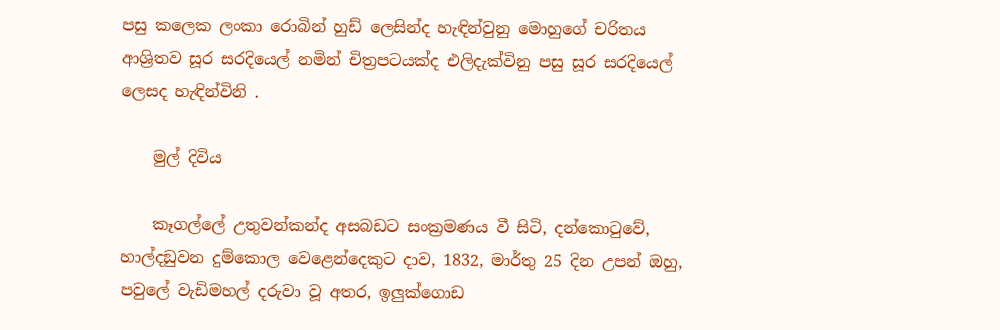පසු කලෙක ලංකා රොබින් හුඩ් ලෙසින්ද හැඳින්වුනු මොහුගේ චරිතය ආශ්‍රිතව සූර සරදියෙල් නමින් චිත්‍රපටයක්ද එලිදැක්විනු පසු සූර සරදියෙල් ලෙසද හැඳින්විනි .

    මුල් දිවිය

    කෑගල්ලේ උතුවන්කන්ද අසබඩට සංක්‍රමණය වී සිටි, දන්කොටුවේ, හාල්දඞුවන දුම්කොල වෙළෙන්දෙකුට දාව, 1832, මාර්තු 25 දින උපන් ඔහු, පවුලේ වැඩිමහල් දරුවා වූ අතර, ඉලුක්ගොඩ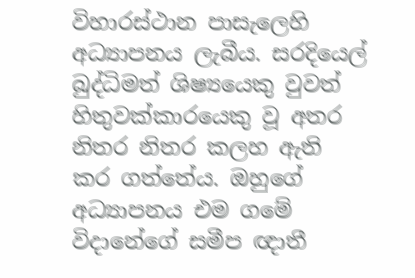විහාරස්ථාන පාසැලෙහි අධ්‍යාපනය ලැබීය. සරදියෙල් බුද්ධිමත් ශිෂ්‍යයෙකු වුවත් හිතුවක්කාරයෙකු වූ අතර නිතර නිතර කලහ ඇති කර ගත්තේය. ඔහුගේ අධ්‍යාපනය එම ගමේ විදානේගේ සමීප ඥාතී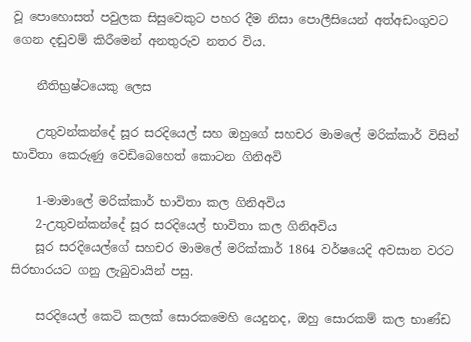වූ පොහොසත් පවුලක සිසුවෙකුට පහර දීම නිසා පොලීසියෙන් අත්අඩංගුවට ගෙන දඬුවම් කිරීමෙන් අනතුරුව නතර විය.

    නීතිභ්‍රෂ්ටයෙකු ලෙස

    උතුවන්කන්දේ සූර සරදියෙල් සහ ඔහුගේ සහචර මාමලේ මරික්කාර් විසින් භාවිතා කෙරුණු වෙඩිබෙහෙත් කොටන ගිනිඅවි

    1-මාමාලේ මරික්කාර් භාවිතා කල ගිනිඅවිය
    2-උතුවන්කන්දේ සූර සරදියෙල් භාවිතා කල ගිනිඅවිය
    සූර සරදියෙල්ගේ සහචර මාමලේ මරික්කාර් 1864 වර්ෂයෙදි අවසාන වරට සිරභාරයට ගනු ලැබුවායින් පසු.

    සරදියෙල් කෙටි කලක් සොරකමෙහි යෙදුනද, ඔහු සොරකම් කල භාණ්ඩ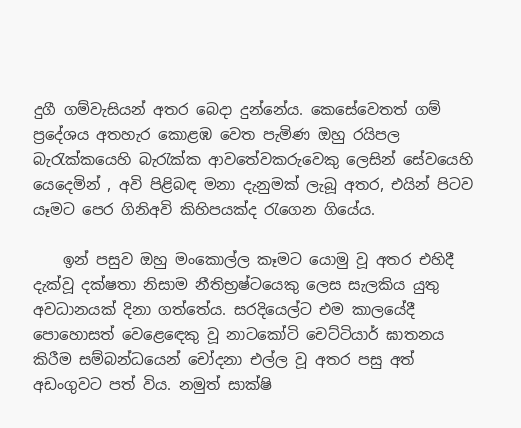දුගී ගම්වැසියන් අතර බෙදා දුන්නේය. කෙසේවෙතත් ගම් ප්‍රදේශය අතහැර කොළඹ වෙත පැමිණ ඔහු රයිපල බැරැක්කයෙහි බැරැක්ක ආවතේවකරුවෙකු ලෙසින් සේවයෙහි යෙදෙමින් , අවි පිළිබඳ මනා දැනුමක් ලැබූ අතර, එයින් පිටව යෑමට පෙර ගිනිඅවි කිහිපයක්ද රැගෙන ගියේය.

    ඉන් පසුව ඔහු මංකොල්ල කෑමට යොමු වූ අතර එහිදී දැක්වූ දක්ෂතා නිසාම නීතිභ්‍රෂ්ටයෙකු ලෙස සැලකිය යුතු අවධානයක් දිනා ගත්තේය. සරදියෙල්ට එම කාලයේදී පොහොසත් වෙළෙ‍ඳෙකු වූ නාටකෝටි චෙට්ටියාර් ඝාතනය කිරීම සම්බන්ධයෙන් චෝදනා එල්ල වූ අතර පසු අත් අඩංගුවට පත් විය. නමුත් සාක්ෂි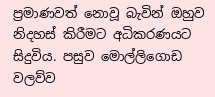ප්‍රමාණවත් නොවූ බැවින් ඔහුව නිදහස් කිරීමට අධිකරණයට සිදුවිය. පසුව මොල්ලිගොඩ වලව්ව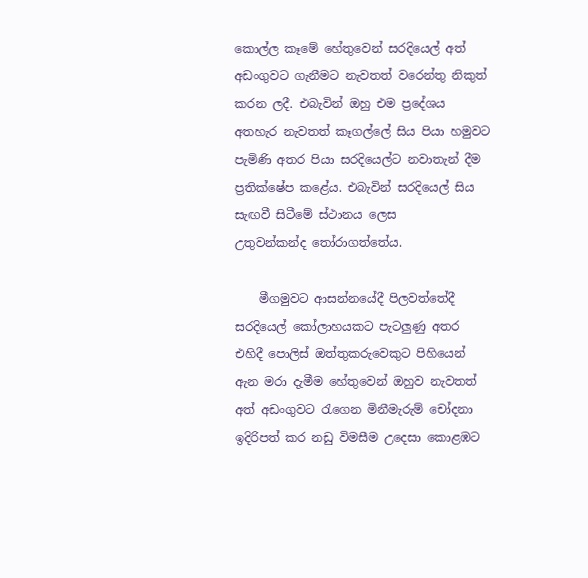කොල්ල කෑමේ හේතුවෙන් සරදියෙල් අත් අඩංගුවට ගැනීමට නැවතත් වරෙන්තු නිකුත් කරන ලදී. එබැවින් ඔහු එම ප්‍රදේශය අතහැර නැවතත් කෑගල්ලේ සිය පියා හමුවට පැමිණි අතර පියා සරදියෙල්ට නවාතැන් දීම ප්‍රතික්ෂේප කළේය. එබැවින් සරදියෙල් සිය සැඟවී සිටීමේ ස්ථානය ලෙස උතුවන්කන්ද ‍තෝරාගත්තේය.

    මීගමුවට ආසන්නයේදී පිලවත්තේදී සරදියෙල් කෝලාහයකට පැටලුණු අතර එහිදී පොලිස් ඔත්තුකරුවෙකුට පිහියෙන් ඇන මරා දැමීම හේතුවෙන් ඔහුව නැවතත් අත් අඩංගුවට ‍රැගෙන මිනීමැරුම් චෝදනා ඉදිරිපත් කර නඩු විමසීම උදෙසා කොළඹට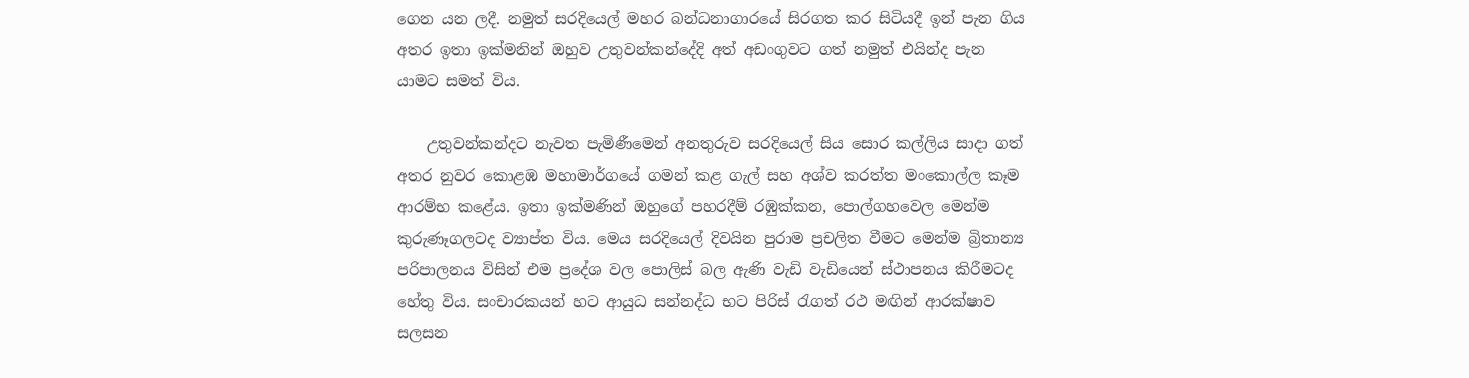ගෙන යන ලදී. නමුත් සරදියෙල් මහර බන්ධනාගාරයේ සිරගත කර සිටියදී ඉන් පැන ගිය අතර ඉතා ඉක්මනින් ඔහුව උතුවන්කන්දේදි අත් අඩංගුවට ගත් නමුත් එයින්ද පැන යාමට සමත් විය.

    උතුවන්කන්දට නැවත පැමිණීමෙන් අනතුරුව සරදියෙල් සිය සොර කල්ලිය සාදා ගත් අතර නුවර කොළඹ මහාමාර්ගයේ ගමන් කළ ගැල් සහ අශ්ව කරත්ත මංකොල්ල කෑම ආරම්භ කළේය. ඉතා ඉක්මණින් ඔහුගේ පහරදීම් රඹුක්කන, පොල්ගහවෙල මෙන්ම කුරුණෑගලටද ව්‍යාප්ත විය. මෙය සරදියෙල් දිවයින පුරාම ප්‍රචලිත වීමට මෙන්ම බ්‍රිතාන්‍ය පරිපාලනය විසින් එම ප්‍රදේශ වල පොලිස් බල ඇණි වැඩි වැඩියෙන් ස්ථාපනය කිරීමටද හේතු විය. සංචාරකයන් හට ආයුධ සන්නද්ධ භට පිරිස් ‍රැගත් රථ මඟින් ආරක්ෂාව සලසන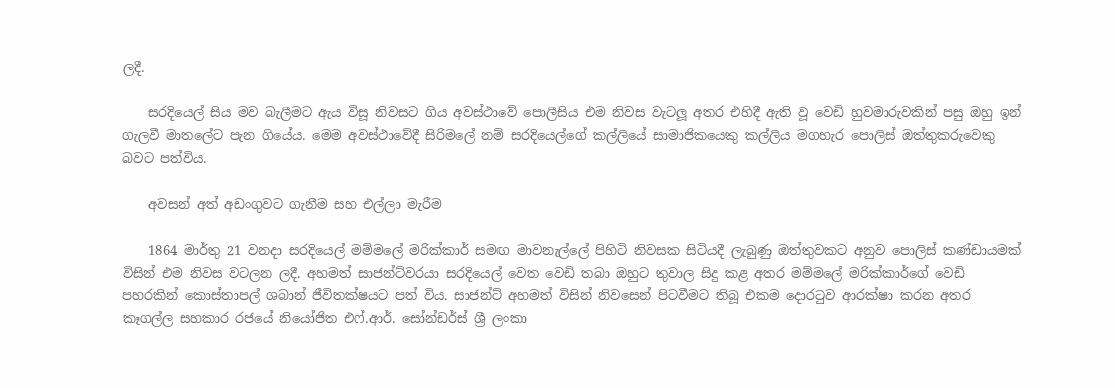ලදී.

    සරදියෙල් සිය මව බැලීමට ඇය විසූ නිවසට ගිය අවස්ථාවේ පොලීසිය එම නිවස වැටලූ අතර එහිදී ඇති වූ වෙඩි හුවමාරුවකින් පසු ඔහු ඉන් ගැලවී මාතලේට පැන ගියේය. මෙම අවස්ථාවේදී සිරිමලේ නම් සරදියෙල්ගේ කල්ලියේ සාමාජිකයෙකු කල්ලිය මගහැර පොලිස් ඔත්තුකරුවෙකු බවට පත්විය.

    අවසන් අත් අඩංගුවට ගැනීම සහ එල්ලා මැරීම

    1864 මාර්තු 21 වනදා සරදියෙල් මම්මලේ මරික්කාර් සමඟ මාවනැල්ලේ පිහිටි නිවසක සිටියදී ලැබුණු ඔත්තුවකට අනුව පොලිස් කණ්ඩායමක් විසින් එම නිවස වටලන ලදී. අහමත් සාජන්ට්වරයා සරදියෙල් වෙත වෙඩි තබා ඔහුට තුවාල සිදු කළ අතර මම්මලේ මරික්කාර්ගේ වෙඩි පහරකින් කොස්තාපල් ශබාන් ජීවිතක්ෂයට පත් විය. සාජන්ට් අහමත් විසින් නිවසෙන් පිටවීමට තිබූ එකම දොර‍ටුව ආරක්ෂා කරන අතර කෑගල්ල සහකාර රජයේ නියෝජිත එෆ්.ආර්. සෝන්ඩර්ස් ශ්‍රී ලංකා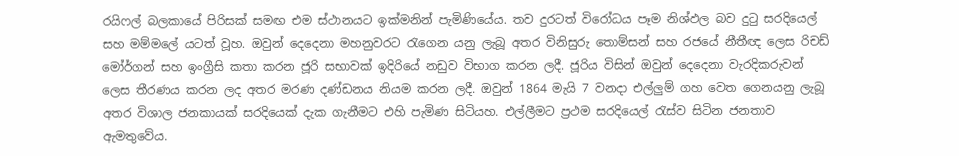රයිෆල් බලකායේ පිරිසක් සමඟ එම ස්ථානයට ඉක්මනින් පැමිණියේය. තව දුරටත් විරෝධය පෑම නිශ්ඵල බව දු‍ටු සරදියෙල් සහ මම්මලේ යටත් වූහ. ඔවුන් දෙදෙනා මහනුවරට ‍රැගෙන යනු ලැබූ අතර විනිසුරු තොම්සන් සහ රජයේ නීතීඥ ලෙස රිචඩ් මෝර්ගන් සහ ඉංග්‍රීසි කතා කරන ජූරි සභාවක් ඉදිරියේ නඩුව විභාග කරන ලදී. ජූරිය විසින් ඔවුන් දෙදෙනා වැරදිකරුවන් ලෙස තීරණය කරන ලද අතර මරණ දණ්ඩනය නියම කරන ලදී. ඔවුන් 1864 මැයි 7 වනදා එල්ලුම් ගහ වෙත ගෙනයනු ලැබූ අතර විශාල ජනකායක් සරදියෙක් දැක ගැනීමට එහි පැමිණ සිටියහ. එල්ලීමට ප්‍රථම සරදියෙල් ‍රැස්ව සිටින ජනතාව ඇමතුවේය.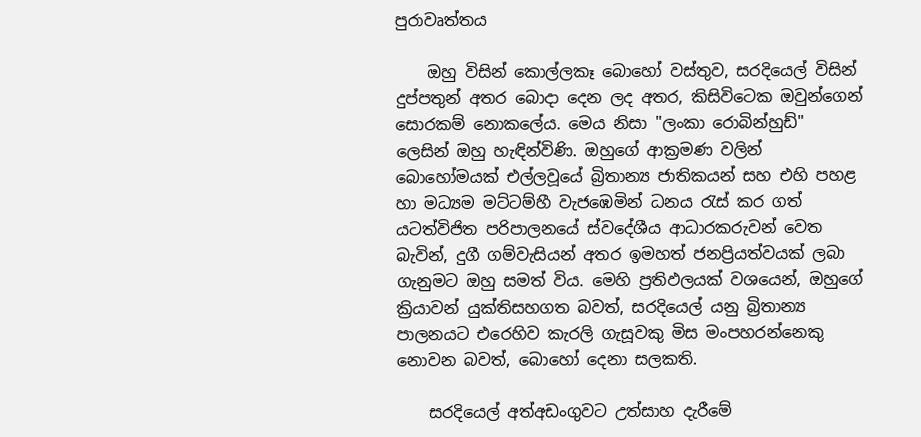පුරාවෘත්තය

    ඔහු විසින් කොල්ලකෑ බොහෝ වස්තුව, සරදියෙල් විසින් දුප්පතුන් අතර බොදා දෙන ලද අතර, කිසිවිටෙක ඔවුන්ගෙන් සොරකම් නොකලේය. මෙය නිසා "ලංකා රොබින්හුඩ්" ලෙසින් ඔහු හැඳින්විණි. ඔහුගේ ආක්‍රමණ වලින් බොහෝමයක් එල්ලවූයේ බ්‍රිතාන්‍ය ජාතිකයන් සහ එහි පහළ හා මධ්‍යම මට්ටම්හී වැජඹෙමින් ධනය රැස් කර ගත් යටත්විජිත පරිපාලනයේ ස්වදේශීය ආධාරකරුවන් වෙත බැවින්, දුගී ගම්වැසියන් අතර ඉමහත් ජනප්‍රියත්වයක් ලබා ගැනුමට ඔහු සමත් විය. මෙහි ප්‍රතිඵලයක් වශයෙන්, ඔහුගේ ක්‍රියාවන් යුක්තිසහගත බවත්, සරදියෙල් යනු බ්‍රිතාන්‍ය පාලනයට එරෙහිව කැරලි ගැසූවකු මිස මංපහරන්නෙකු නොවන බවත්, බොහෝ දෙනා සලකති.

    සරදියෙල් අත්අඩංගුවට උත්සාහ දැරීමේ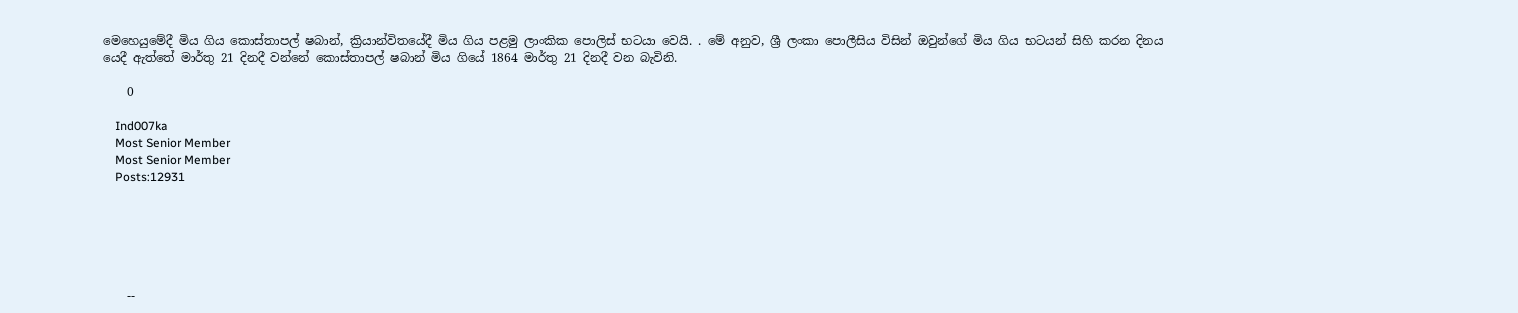මෙහෙයුමේදී මිය ගිය කොස්තාපල් ෂබාන්, ක්‍රියාන්විතයේදී මිය ගිය පළමු ලාංකික පොලිස් භටයා වෙයි. . මේ අනුව, ශ්‍රී ලංකා පොලීසිය විසින් ඔවුන්ගේ මිය ගිය භටයන් සිහි කරන දිනය යෙදී ඇත්තේ මාර්තු 21 දිනදී වන්නේ කොස්තාපල් ෂබාන් මිය ගියේ 1864 මාර්තු 21 දිනදී වන බැවිනි.

    0

    Ind007ka
    Most Senior Member
    Most Senior Member
    Posts:12931






    --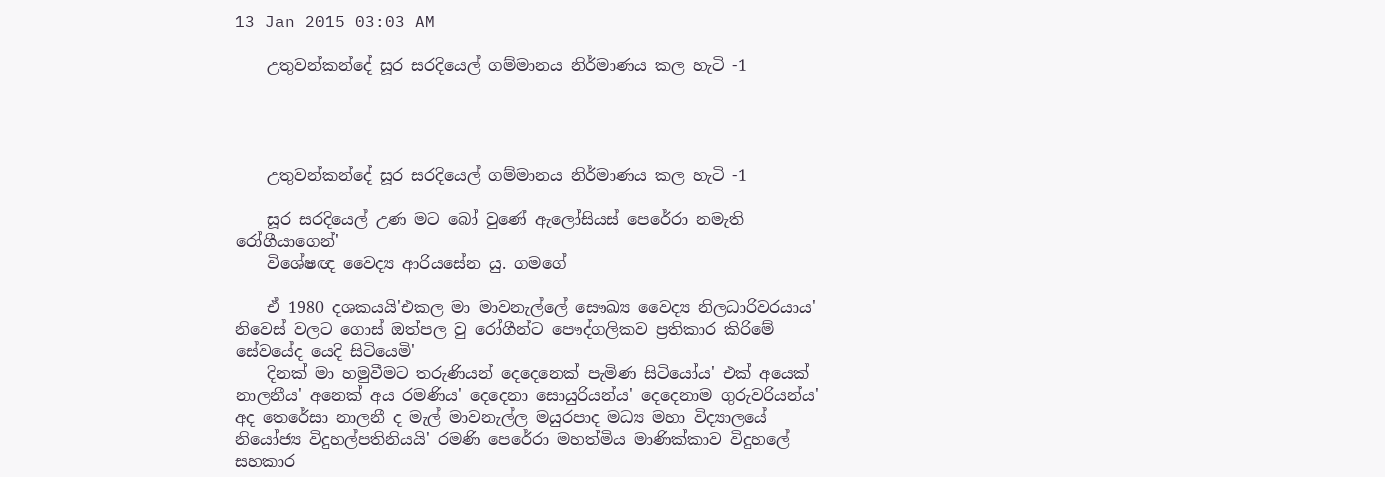13 Jan 2015 03:03 AM

    උතුවන්කන්දේ සූර සරදියෙල් ගම්මානය නිර්මාණය කල හැටි -1




    උතුවන්කන්දේ සූර සරදියෙල් ගම්මානය නිර්මාණය කල හැටි -1

    සූර සරදියෙල් උණ මට බෝ වුණේ ඇලෝසියස් පෙරේරා නමැති රෝගීයාගෙන්'
    විශේෂඥ වෛද්‍ය ආරියසේන යු. ගමගේ

    ඒ 1980 දශකයයි'එකල මා මාවනැල්ලේ සෞඛ්‍ය වෛද්‍ය නිලධාරිවරයාය' නිවෙස් වලට ගොස් ඔත්පල වු රෝගීන්ට පෞද්ගලිකව ප්‍රතිකාර කිරිමේ සේවයේද යෙදි සිටියෙමි'
    දිනක් මා හමුවීමට තරුණියන් දෙදෙනෙක් පැමිණ සිටියෝය' එක් අයෙක් නාලනීය' අනෙක් අය රමණිය' දෙදෙනා සොයුරියන්ය' දෙදෙනාම ගුරුවරියන්ය' අද තෙරේසා නාලනී ද මැල් මාවනැල්ල මයුරපාද මධ්‍ය මහා විද්‍යාලයේ නියෝජ්‍ය විදුහල්පතිනියයි' රමණි පෙරේරා මහත්මිය මාණික්කාව විදුහලේ සහකාර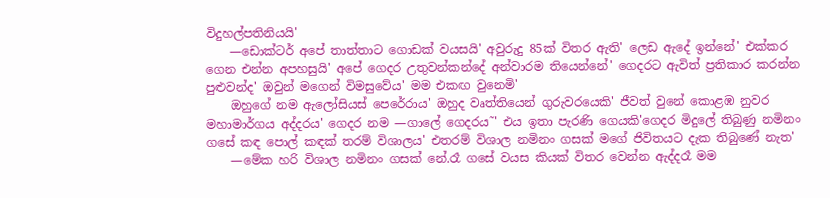විදුහල්පතිනියයි'
    —ඩොක්ටර් අපේ තාත්තාට ගොඩක් වයසයි' අවුරුදු 85ක් විතර ඇති' ලෙඩ ඇදේ ඉන්නේ' එක්කර ගෙන එන්න අපහසුයි' අපේ ගෙදර උතුවන්කන්දේ අන්වාරම තියෙන්නේ' ගෙදරට ඇවිත් ප්‍රතිකාර කරන්න පුළුවන්ද' ඔවුන් මගෙන් විමසුවේය' මම එකඟ වුනෙමි'
    ඔහුගේ නම ඇලෝසියස් පෙරේරාය' ඔහුද වෘත්තියෙන් ගුරුවරයෙකි' ජීවත් වුනේ කොළඹ නුවර මහාමාර්ගය අද්දරය' ගෙදර නම —ගාලේ ගෙදරය˜' එය ඉතා පැරණි ගෙයකි'ගෙදර මිදුලේ තිබුණු නමිනං ගසේ කඳ පොල් කඳක් තරම් විශාලය' එතරම් විශාල නමිනං ගසක් මගේ ජිවිතයට දැක තිබුණේ නැත'
    —මේක හරි විශාල නමිනං ගසක් නේ.රෑ ගසේ වයස කියක් විතර වෙන්න ඇද්දරෑ මම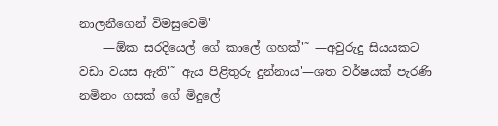නාලනීගෙන් විමසුවෙමි'
    —ඕක සරදියෙල් ගේ කාලේ ගහක්'˜ —අවුරුදු සියයකට වඩා වයස ඇති'˜ ඇය පිළිතුරු දුන්නාය'—ශත වර්ෂයක් පැරණි නමිනං ගසක් ගේ මිදුලේ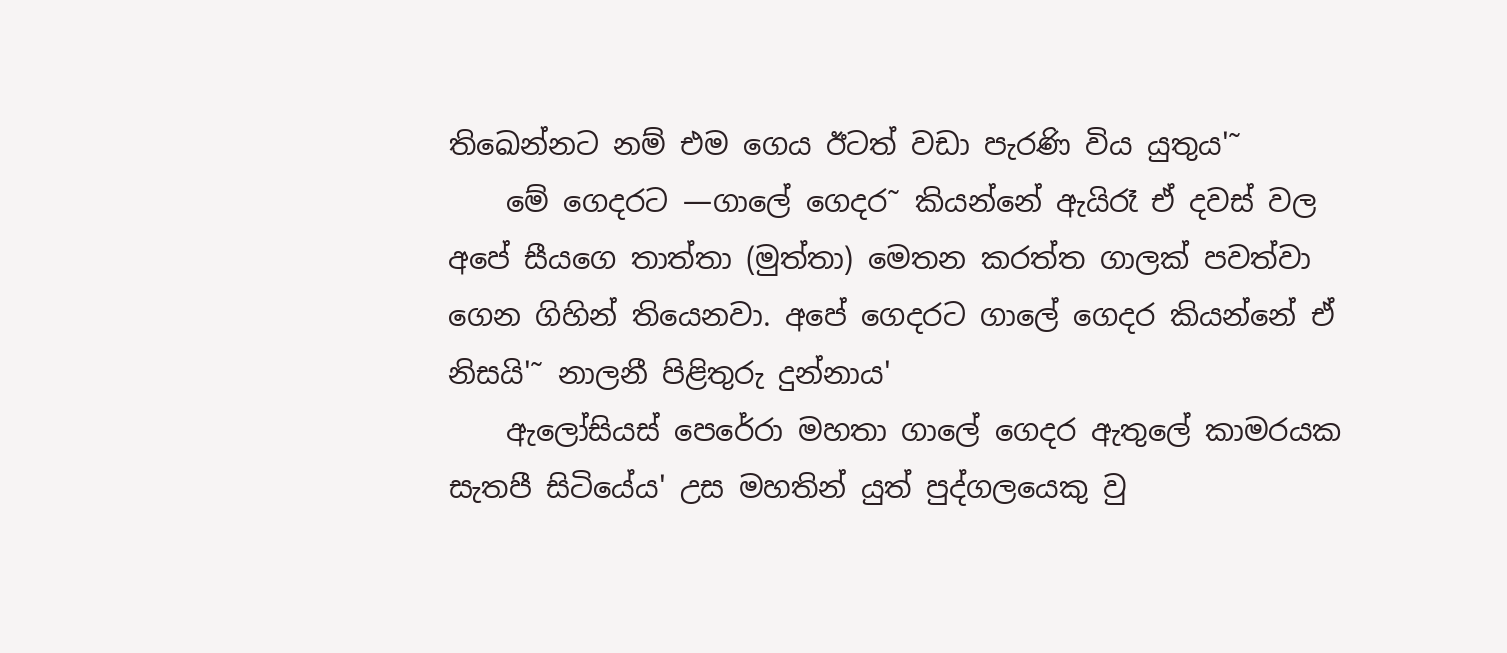තිඛෙන්නට නම් එම ගෙය ඊටත් වඩා පැරණි විය යුතුය'˜
    මේ ගෙදරට —ගාලේ ගෙදර˜ කියන්නේ ඇයිරෑ ඒ දවස් වල අපේ සීයගෙ තාත්තා (මුත්තා) මෙතන කරත්ත ගාලක් පවත්වා ගෙන ගිහින් තියෙනවා. අපේ ගෙදරට ගාලේ ගෙදර කියන්නේ ඒ නිසයි'˜ නාලනී පිළිතුරු දුන්නාය'
    ඇලෝසියස් පෙරේරා මහතා ගාලේ ගෙදර ඇතුලේ කාමරයක සැතපී සිටියේය' උස මහතින් යුත් පුද්ගලයෙකු වු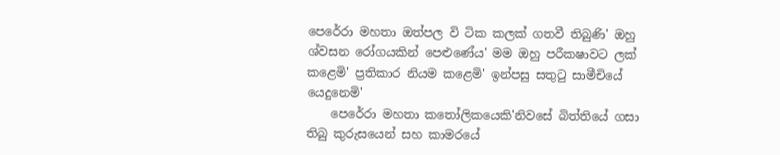පෙරේරා මහතා ඔත්පල වි ටික කලක් ගතවී තිබුණි' ඔහු ශ්වසන රෝගයකින් පෙළුණේය' මම ඔහු පරීක‍ෂාවට ලක් කළෙමි' ප්‍රතිකාර නියම කළෙමි' ඉන්පසු සතුටු සාමීචියේ යෙදුනෙමි'
    පෙරේරා මහතා කතෝලිකයෙකි'නිවසේ බිත්තියේ ගසා තිබු කුරුසයෙන් සහ කාමරයේ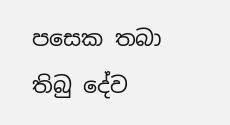පසෙක තබා තිබු දේව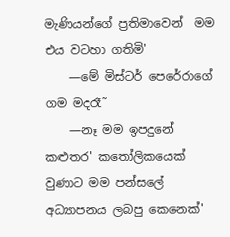මැණියන්ගේ ප්‍රතිමාවෙන්  මම එය වටහා ගතිමි'
    —මේ මිස්ටර් පෙරේරාගේ ගම මදරෑ˜
    —නෑ මම ඉපදුනේ කළුතර' කතෝලිකයෙක් වුණාට මම පන්සලේ අධ්‍යාපනය ලබපු කෙනෙක්'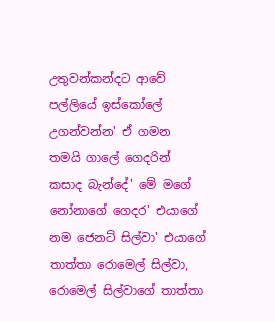උතුවන්කන්දට ආවේ පල්ලියේ ඉස්කෝලේ උගන්වන්න' ඒ ගමන තමයි ගාලේ ගෙදරින් කසාද බැන්දේ' මේ මගේ නෝනාගේ ගෙදර' එයාගේ නම ජෙනට් සිල්වා' එයාගේ තාත්තා රොමෙල් සිල්වා, රොමෙල් සිල්වාගේ තාත්තා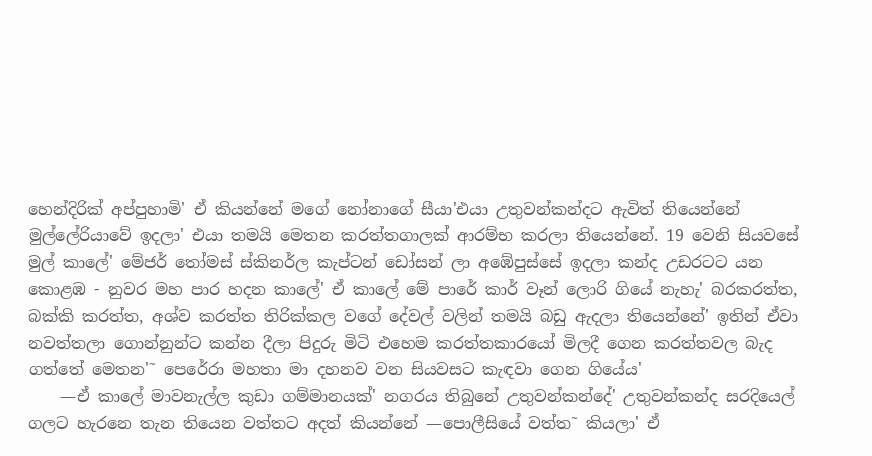හෙන්දිරික් අප්පුහාමි' ඒ කියන්නේ මගේ නෝනාගේ සීයා'එයා උතුවන්කන්දට ඇවිත් තියෙන්නේ මුල්ලේරියාවේ ඉදලා' එයා තමයි මෙතන කරත්තගාලක් ආරම්භ කරලා තියෙන්නේ. 19 වෙනි සියවසේ මුල් කාලේ' මේජර් තෝමස් ස්කිනර්ල කැප්ටන් ඩෝසන් ලා අඹේපුස්සේ ඉදලා කන්ද උඩරටට යන කොළඹ - නුවර මහ පාර හදන කාලේ' ඒ කාලේ මේ පාරේ කාර් වෑන් ලොරි ගියේ නැහැ' බරකරත්ත, බක්කි කරත්ත, අශ්ව කරත්ත තිරික්කල වගේ දේවල් වලින් තමයි බඩු ඇදලා තියෙන්නේ' ඉතින් ඒවා නවත්තලා ගොන්නුන්ට කන්න දීලා පිදුරු මිටි එහෙම කරත්තකාරයෝ මිලදී ගෙන කරත්තවල බැද ගත්තේ මෙතන'˜ පෙරේරා මහතා මා දහනව වන සියවසට කැඳවා ගෙන ගියේය'
    —ඒ කාලේ මාවනැල්ල කුඩා ගම්මානයක්' නගරය තිබුනේ උතුවන්කන්දේ' උතුවන්කන්ද සරදියෙල් ගලට හැරනෙ තැන තියෙන වත්තට අදත් කියන්නේ —පොලීසියේ වත්ත˜ කියලා' ඒ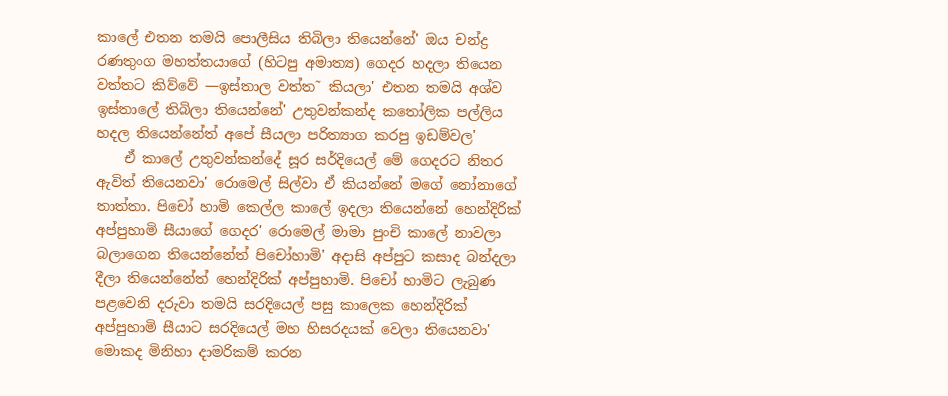කාලේ එතන තමයි පොලීසිය තිබිලා තියෙන්නේ' ඔය චන්ද්‍ර රණතුංග මහත්තයාගේ (හිටපු අමාත්‍ය) ගෙදර හදලා තියෙන වත්තට කිව්වේ —ඉස්තාල වත්ත˜ කියලා' එතන තමයි අශ්ව ඉස්තාලේ තිබිලා තියෙන්නේ' උතුවන්කන්ද කතෝලික පල්ලිය හදල තියෙන්නේත් අපේ සීයලා පරිත්‍යාග කරපු ඉඩම්වල'
    ඒ කාලේ උතුවන්කන්දේ සූර සර්දියෙල් මේ ගෙදරට නිතර ඇවිත් තියෙනවා' රොමෙල් සිල්වා ඒ කියන්නේ මගේ නෝනාගේ තාත්තා. පිචෝ හාමි කෙල්ල කාලේ ඉදලා තියෙන්නේ හෙන්දිරික් අප්පුහාමි සීයාගේ ගෙදර' රොමෙල් මාමා පුංචි කාලේ නාවලා බලාගෙන තියෙන්නේත් පිචෝහාමි' අදාසි අප්පුට කසාද බන්දලා දීලා තියෙන්නේත් හෙන්දිරික් අප්පුහාමි. පිචෝ හාමිට ලැබුණ පළවෙනි දරුවා තමයි සරදියෙල් පසු කාලෙක හෙන්දිරික් අප්පුහාමි සීයාට සරදියෙල් මහ හිසරදයක් වෙලා තියෙනවා' මොකද මිනිහා දාමරිකම් කරන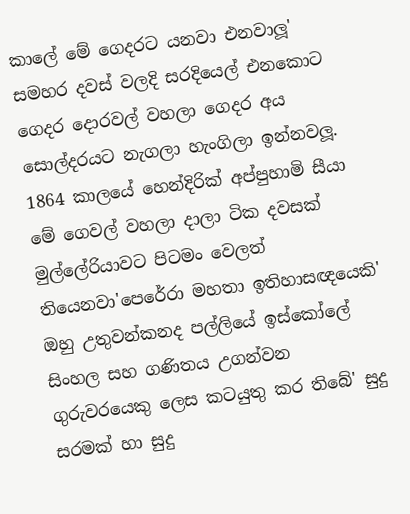කාලේ මේ ගෙදරට යනවා එනවාලූ' සමහර දවස් වලදි සරදියෙල් එනකොට ගෙදර දොරවල් වහලා ගෙදර අය සොල්දරයට නැගලා හැංගිලා ඉන්නවලූ. 1864 කාලයේ හෙන්දිරික් අප්පුහාමි සීයා මේ ගෙවල් වහලා දාලා ටික දවසක් මුල්ලේරියාවට පිටමං වෙලත් තියෙනවා'පෙරේරා මහතා ඉතිහාසඥයෙකි' ඔහු උතුවන්කනද පල්ලියේ ඉස්කෝලේ සිංහල සහ ගණිතය උගන්වන ගුරුවරයෙකු ලෙස කටයුතු කර තිබේ' සුදු සරමක් හා සුදු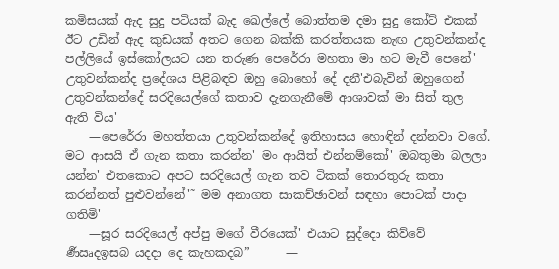කමිසයක් ඇද සුදු පටියක් බැද ඛෙල්ලේ බොත්තම දමා සුදු කෝට් එකක් ඊට උඩින් ඇද කුඩයක් අතට ගෙන බක්කි කරත්තයක නැඟ උතුවන්කන්ද පල්ලියේ ඉස්කෝලයට යන තරුණ පෙරේරා මහතා මා හට මැවී පෙනේ' උතුවන්කන්ද ප්‍රදේශය පිළිබඳව ඔහු බොහෝ දේ දනී'එබැවින් ඔහුගෙන් උතුවන්කන්දේ සරදියෙල්ගේ කතාව දැනගැනීමේ ආශාවක් මා සිත් තුල ඇති විය'
    —පෙරේරා මහත්තයා උතුවන්කන්දේ ඉතිහාසය හොඳින් දන්නවා වගේ. මට ආසයි ඒ ගැන කතා කරන්න' මං ආයිත් එන්නම්කෝ' ඔබතුමා බලලා යන්න' එතකොට අපට සරදියෙල් ගැන තව ටිකක් තොරතුරු කතා කරන්නත් පුළුවන්නේ'˜ මම අනාගත සාකච්ඡාවන් සඳහා පොටක් පාදා ගතිමි'
    —සූර සරදියෙල් අප්පු මගේ වීරයෙක්' එයාට සුද්දො කිව්වේ ර්‍ණඍදඉසබ යදදා දෙ ක‍ැහකදබ”      —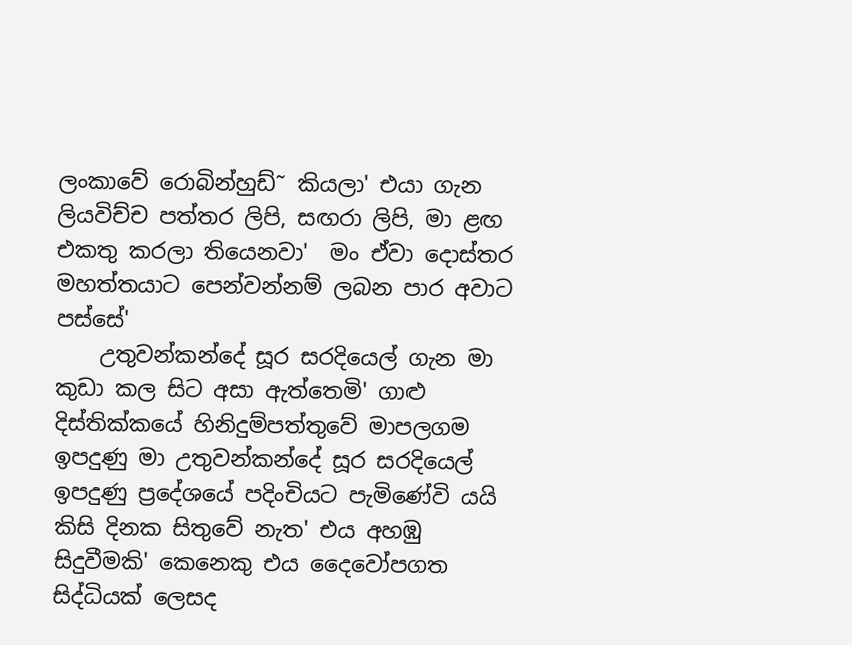ලංකාවේ රොබින්හුඩ්˜ කියලා' එයා ගැන ලියවිච්ච පත්තර ලිපි, සඟරා ලිපි, මා ළඟ එකතු කරලා තියෙනවා'  මං ඒවා දොස්තර මහත්තයාට පෙන්වන්නම් ලබන පාර අවාට පස්සේ'
    උතුවන්කන්දේ සූර සරදියෙල් ගැන මා කුඩා කල සිට අසා ඇත්තෙමි' ගාළු දිස්තික්කයේ හිනිදුම්පත්තුවේ මාපලගම ඉපදුණු මා උතුවන්කන්දේ සූර සරදියෙල් ඉපදුණු ප්‍රදේශයේ පදිංචියට පැමිණේවි යයි කිසි දිනක සිතුවේ නැත' එය අහඹු සිදුවීමකි' කෙනෙකු එය දෛවෝපගත සිද්ධියක් ලෙසද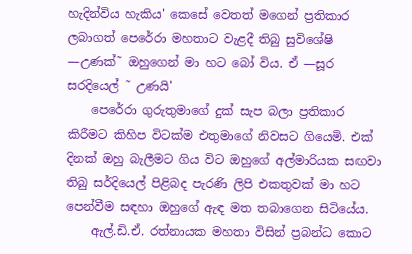හැදින්විය හැකිය' කෙසේ වෙතත් මගෙන් ප්‍රතිකාර ලබාගත් පෙරේරා මහතාට වැළදී තිබු සුවිශේෂි —උණක්˜ ඔහුගෙන් මා හට බෝ විය. ඒ —සූර සරදියෙල් ˜ උණයි'
    පෙරේරා ගුරුතුමාගේ දුක් සැප බලා ප්‍රතිකාර කිරීමට කිහිප විටක්ම එතුමාගේ නිවසට ගියෙමි. එක් දිනක් ඔහු බැලීමට ගිය විට ඔහුගේ අල්මාරියක සඟවා තිබු සර්දියෙල් පිළිබද පැරණි ලිපි එකතුවක් මා හට පෙන්වීම සඳහා ඔහුගේ ඇඳ මත තබාගෙන සිටියේය.
    ඇල්.ඩි.ඒ. රත්නායක මහතා විසින් ප්‍රබන්ධ කොට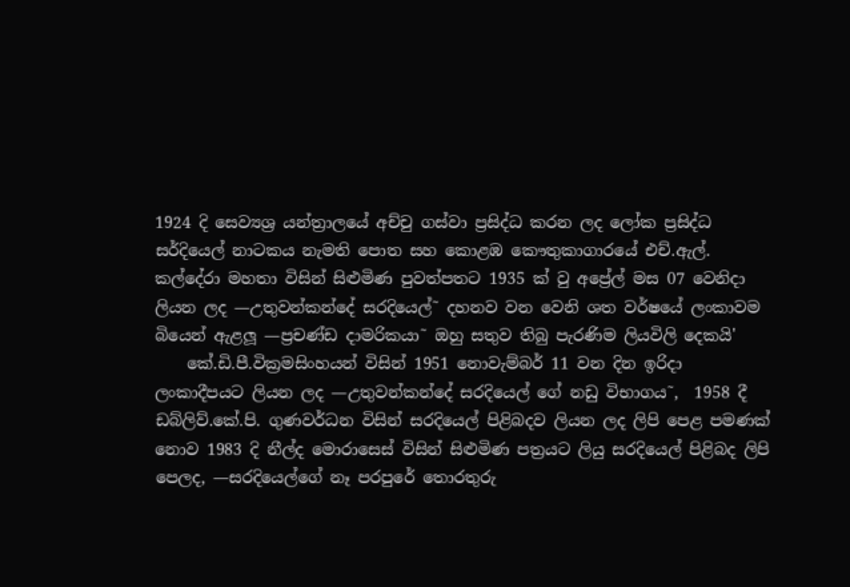1924 දි සෙව්‍යශ්‍ර යන්ත්‍රාලයේ අච්චු ගස්වා ප්‍රසිද්ධ කරන ලද ලෝක ප්‍රසිද්ධ සර්දියෙල් නාටකය නැමති පොත සහ කොළඹ කෞතුකාගාරයේ එච්.ඇල්. කල්දේරා මහතා විසින් සිළුමිණ පුවත්පතට 1935 ක් වු අප්‍රේල් මස 07 වෙනිදා ලියන ලද —උතුවන්කන්දේ සරදියෙල්˜ දහනව වන වෙනි ශත වර්ෂයේ ලංකාවම බියෙන් ඇළලූ —ප්‍රචණ්ඩ දාමරිකයා˜ ඔහු සතුව තිබු පැරණිම ලියවිලි දෙකයි'
    කේ.ඩි.පී.වික්‍රමසිංහයන් විසින් 1951 නොවැම්බර් 11 වන දින ඉරිදා ලංකාදීපයට ලියන ලද —උතුවන්කන්දේ සරදියෙල් ගේ නඩු විභාගය˜,  1958 දී ඩබ්ලිව්.කේ.පි. ගුණවර්ධන විසින් සරදියෙල් පිළිබදව ලියන ලද ලිපි පෙළ පමණක් නොව 1983 දි නීල්ද මොරාසෙස් විසින් සිළුමිණ පත්‍රයට ලියු සරදියෙල් පිළිබද ලිපි පෙලද, —සරදියෙල්ගේ නෑ පරපුරේ තොරතුරු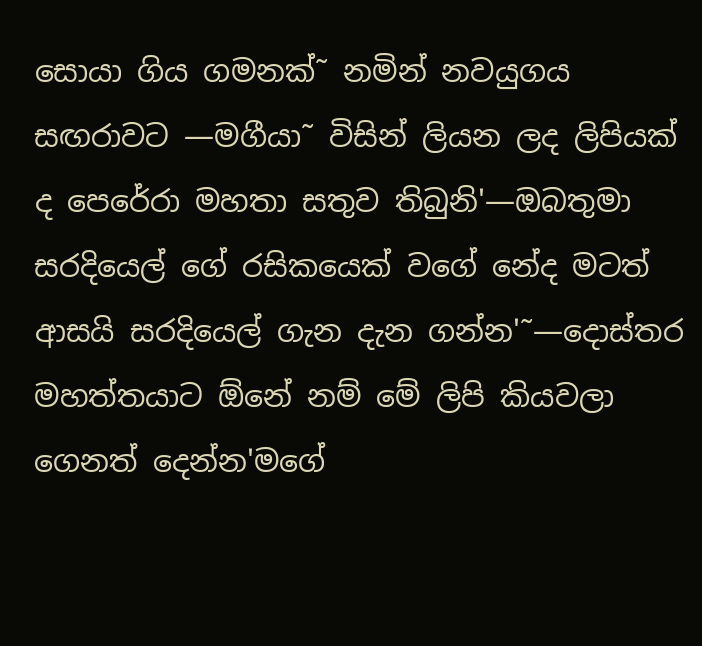සොයා ගිය ගමනක්˜ නමින් නවයුගය සඟරාවට —මගීයා˜ විසින් ලියන ලද ලිපියක් ද පෙරේරා මහතා සතුව තිබුනි'—ඔබතුමා සරදියෙල් ගේ රසිකයෙක් වගේ නේද මටත් ආසයි සරදියෙල් ගැන දැන ගන්න'˜—දොස්තර මහත්තයාට ඕනේ නම් මේ ලිපි කියවලා ගෙනත් දෙන්න'මගේ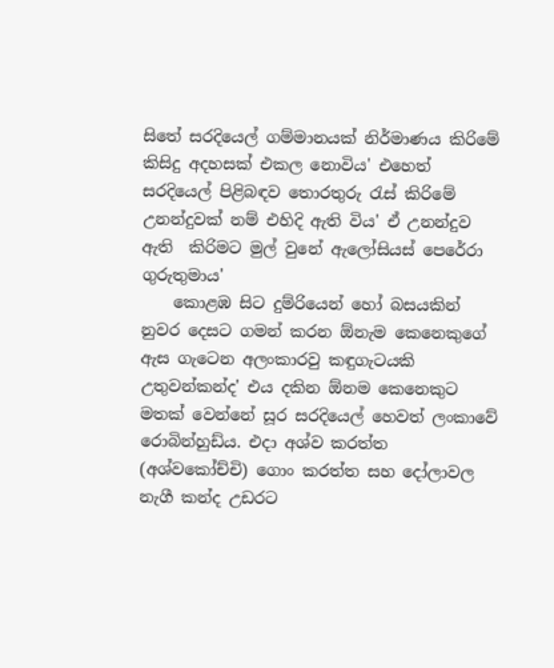සිතේ සරදියෙල් ගම්මානයක් නිර්මාණය කිරිමේ කිසිදු අදහසක් එකල නොවිය' එහෙත් සරදියෙල් පිළිබඳව තොරතුරු රැස් කිරිමේ උනන්දුවක් නම් එහිදි ඇති විය' ඒ උනන්දුව ඇති  කිරිමට මුල් වුනේ ඇලෝසියස් පෙරේරා ගුරුතුමාය'
    කොළඹ සිට දුම්රියෙන් හෝ බසයකින් නුවර දෙසට ගමන් කරන ඕනැම කෙනෙකුගේ ඇස ගැටෙන අලංකාරවු කඳුගැටයකි උතුවන්කන්ද' එය දකින ඕනම කෙනෙකුට මතක් වෙන්නේ සූර සරදියෙල් හෙවත් ලංකාවේ රොබින්හුඩ්ය. එදා අශ්ව කරත්ත (අශ්වකෝච්චි) ගොං කරත්ත සහ දෝලාවල නැගී කන්ද උඩරට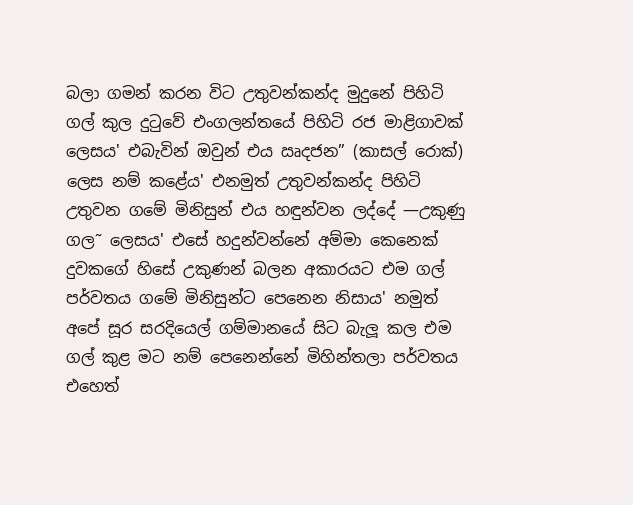බලා ගමන් කරන විට උතුවන්කන්ද මුදුනේ පිහිටි ගල් කුල දුටුවේ එංගලන්තයේ පිහිටි රජ මාළිගාවක් ලෙසය' එබැවින් ඔවුන් එය ඍදජන” (කාසල් රොක්) ලෙස නම් කළේය' එනමුත් උතුවන්කන්ද පිහිටි උතුවන ගමේ මිනිසුන් එය හඳුන්වන ලද්දේ —උකුණු ගල˜ ලෙසය' එසේ හදුන්වන්නේ අම්මා කෙනෙක් දුවකගේ හිසේ උකුණන් බලන අකාරයට එම ගල් පර්වතය ගමේ මිනිසුන්ට පෙනෙන නිසාය' නමුත් අපේ සූර සරදියෙල් ගම්මානයේ සිට බැලූ කල එම ගල් කුළ මට නම් පෙනෙන්නේ මිහින්තලා පර්වතය එහෙත්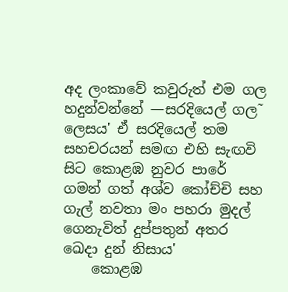අද ලංකාවේ කවුරුත් එම ගල හදුන්වන්නේ —සරදියෙල් ගල˜ ලෙසය' ඒ සරදියෙල් තම සහචරයන් සමඟ එහි සැඟවි සිට කොළඹ නුවර පාරේ ගමන් ගත් අශ්ව කෝච්චි සහ ගැල් නවතා මං පහරා මුදල් ගෙනැවිත් දුප්පතුන් අතර ඛෙදා දුන් නිසාය'
    කොළඹ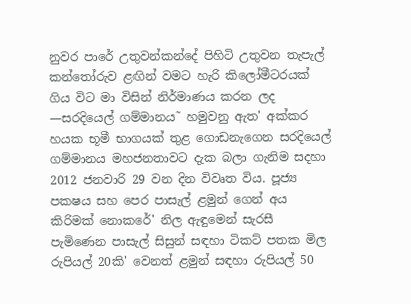නුවර පාරේ උතුවන්කන්දේ පිහිටි උතුවන තැපැල් කන්තෝරුව ළඟින් වමට හැරි කිලෝමීටරයක් ගිය විට මා විසින් නිර්මාණය කරන ලද —සරදියෙල් ගම්මානය˜ හමුවනු ඇත' අක්කර හයක භූමී භාගයක් තුළ ගොඩනැගෙන සරදියෙල් ගම්මානය මහජනතාවට දැක බලා ගැනිම සදහා 2012 ජනවාරි 29 වන දින විවෘත විය. පූජ්‍ය පක‍ෂය සහ පෙර පාසැල් ළමුන් ගෙන් අය කිරිමක් නොකරේ' නිල ඇඳුමෙන් සැරසී පැමිණෙන පාසැල් සිසුන් සඳහා ටිකට් පතක මිල රුපියල් 20කි' වෙනත් ළමුන් සඳහා රුපියල් 50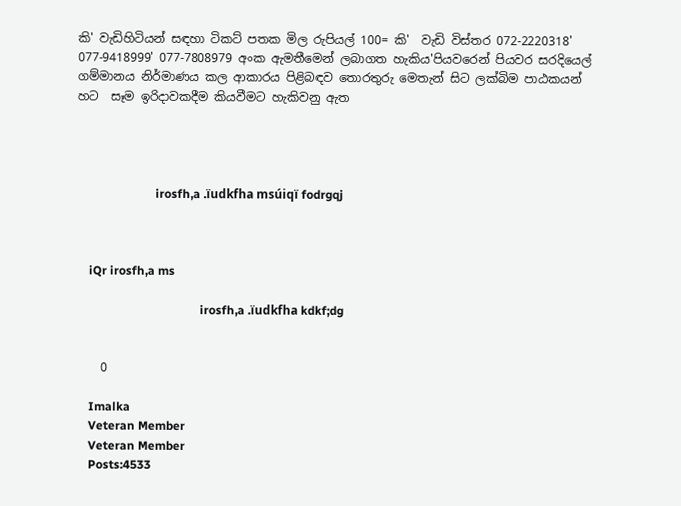කි' වැඩිහිටියන් සඳහා ටිකට් පතක මිල රුපියල් 100= කි'  වැඩි විස්තර 072-2220318' 077-9418999' 077-7808979 අංක ඇමතීමෙන් ලබාගත හැකිය'පියවරෙන් පියවර සරදියෙල් ගම්මානය නිර්මාණය කල ආකාරය පිළිබඳව තොරතුරු මෙතැන් සිට ලක්බිම පාඨකයන් හට  සෑම ඉරිදාවකදීම කියවීමට හැකිවනු ඇත




                          irosfh,a .ïudkfha msúiqï fodrgqj



    iQr irosfh,a ms

                                         irosfh,a .ïudkfha kdkf;dg


    0

    Imalka
    Veteran Member
    Veteran Member
    Posts:4533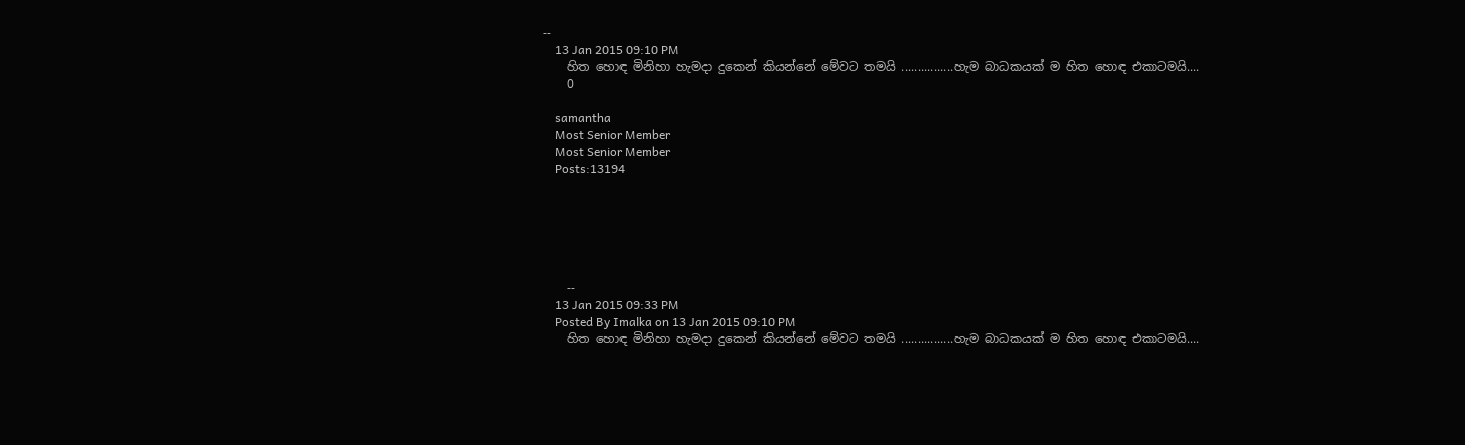--
    13 Jan 2015 09:10 PM
    හිත හොඳ මිනිහා හැමදා දුකෙන් කියන්නේ මේවට තමයි ................හැම බාධකයක් ම හිත හොඳ එකාටමයි....
    0

    samantha
    Most Senior Member
    Most Senior Member
    Posts:13194






    --
    13 Jan 2015 09:33 PM
    Posted By Imalka on 13 Jan 2015 09:10 PM
    හිත හොඳ මිනිහා හැමදා දුකෙන් කියන්නේ මේවට තමයි ................හැම බාධකයක් ම හිත හොඳ එකාටමයි....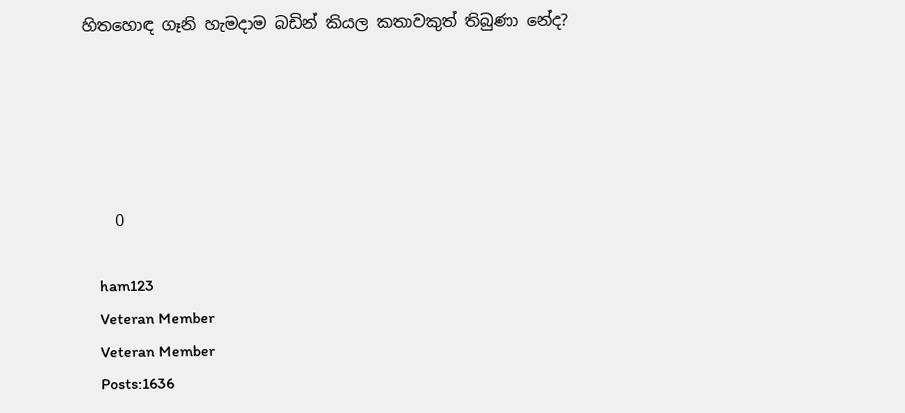හිතහොඳ ගෑනි හැමදාම බඩින් කියල කතාවකුත් තිබුණා නේද?





    0

    ham123
    Veteran Member
    Veteran Member
    Posts:1636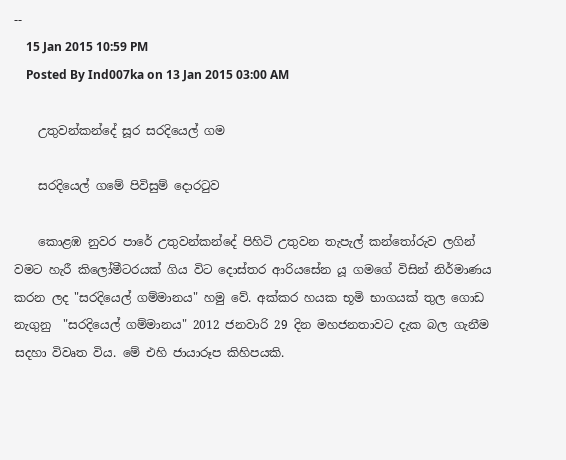--
    15 Jan 2015 10:59 PM
    Posted By Ind007ka on 13 Jan 2015 03:00 AM

    උතුවන්කන්දේ සූර සරදියෙල් ගම

    සරදියෙල් ගමේ පිවිසුම් දොරටුව

    කොළඹ නුවර පාරේ උතුවන්කන්දේ පිහිටි උතුවන තැපැල් කන්තෝරුව ලගින් වමට හැරී කිලෝමීටරයක් ගිය විට දොස්තර ආරියසේන යූ ගමගේ විසින් නිර්මාණය කරන ලද "සරදියෙල් ගම්මානය" හමු වේ. අක්කර හයක භූමි භාගයක් තුල ගොඩ නැගුනු  "සරදියෙල් ගම්මානය" 2012 ජනවාරි 29 දින මහජනතාවට දැක බල ගැනීම සදහා විවෘත විය. මේ එහි ජායාරූප කිහිපයකි.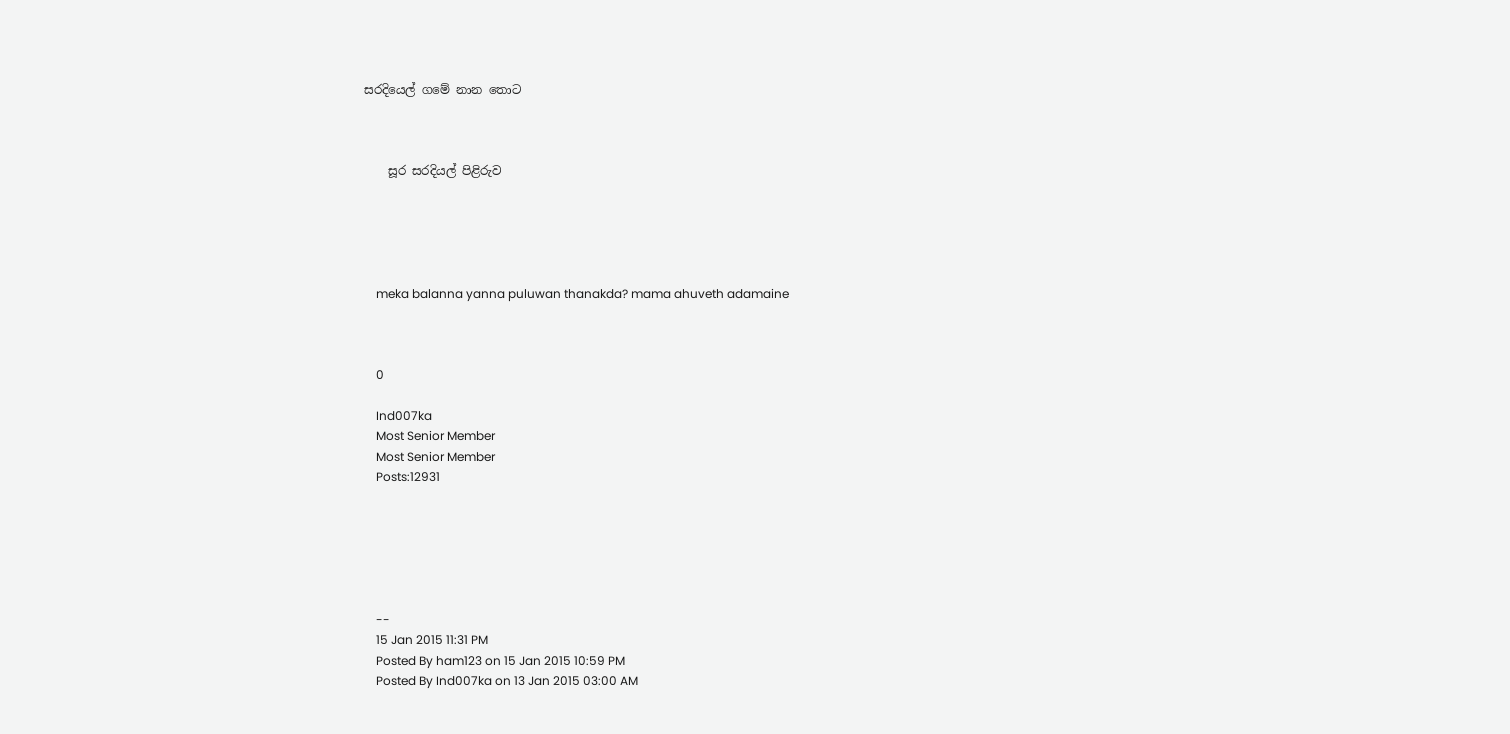සරදියෙල් ගමේ නාන තොට



    සූර සරදියල් පිළිරුව





    meka balanna yanna puluwan thanakda? mama ahuveth adamaine



    0

    Ind007ka
    Most Senior Member
    Most Senior Member
    Posts:12931






    --
    15 Jan 2015 11:31 PM
    Posted By ham123 on 15 Jan 2015 10:59 PM
    Posted By Ind007ka on 13 Jan 2015 03:00 AM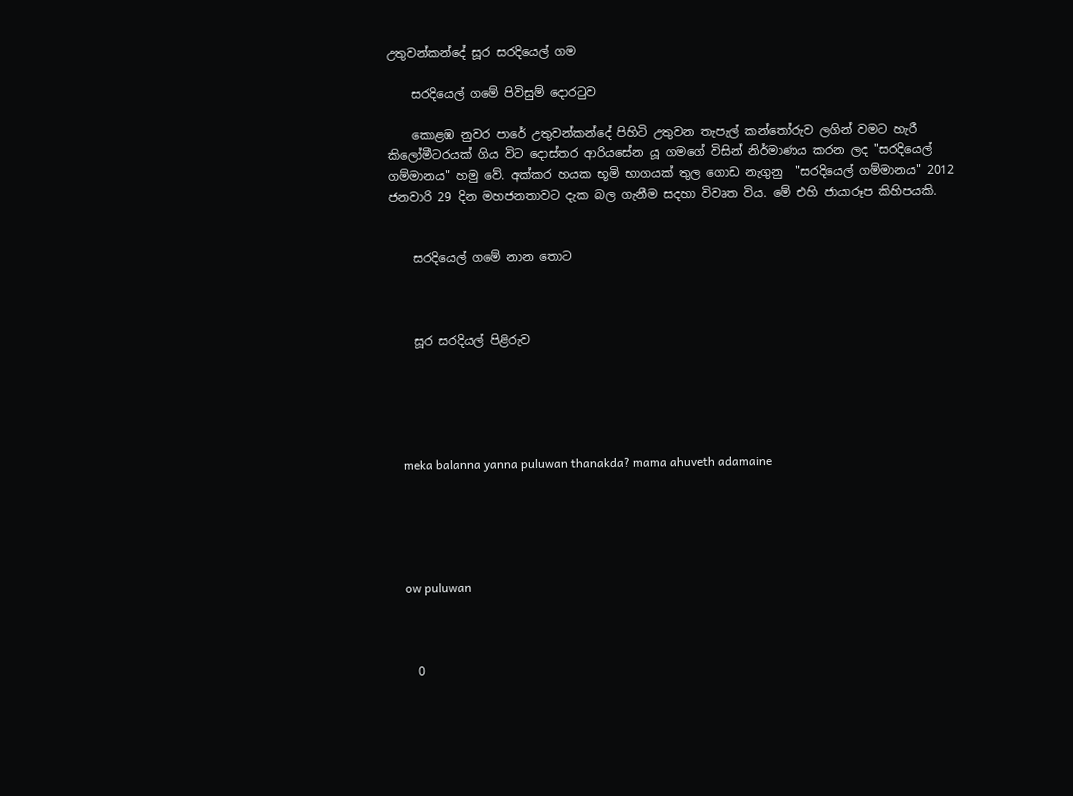උතුවන්කන්දේ සූර සරදියෙල් ගම

    සරදියෙල් ගමේ පිවිසුම් දොරටුව

    කොළඹ නුවර පාරේ උතුවන්කන්දේ පිහිටි උතුවන තැපැල් කන්තෝරුව ලගින් වමට හැරී කිලෝමීටරයක් ගිය විට දොස්තර ආරියසේන යූ ගමගේ විසින් නිර්මාණය කරන ලද "සරදියෙල් ගම්මානය" හමු වේ. අක්කර හයක භූමි භාගයක් තුල ගොඩ නැගුනු  "සරදියෙල් ගම්මානය" 2012 ජනවාරි 29 දින මහජනතාවට දැක බල ගැනීම සදහා විවෘත විය. මේ එහි ජායාරූප කිහිපයකි.


    සරදියෙල් ගමේ නාන තොට



    සූර සරදියල් පිළිරුව





    meka balanna yanna puluwan thanakda? mama ahuveth adamaine





    ow puluwan



    0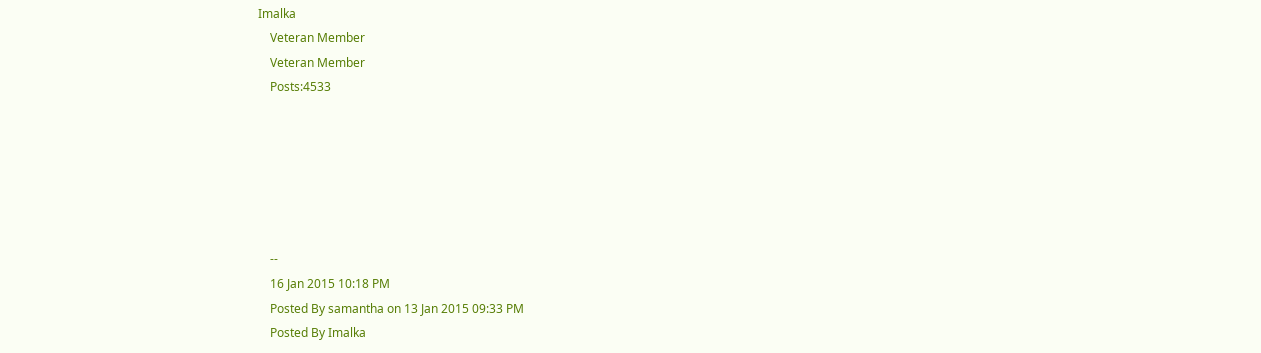Imalka
    Veteran Member
    Veteran Member
    Posts:4533






    --
    16 Jan 2015 10:18 PM
    Posted By samantha on 13 Jan 2015 09:33 PM
    Posted By Imalka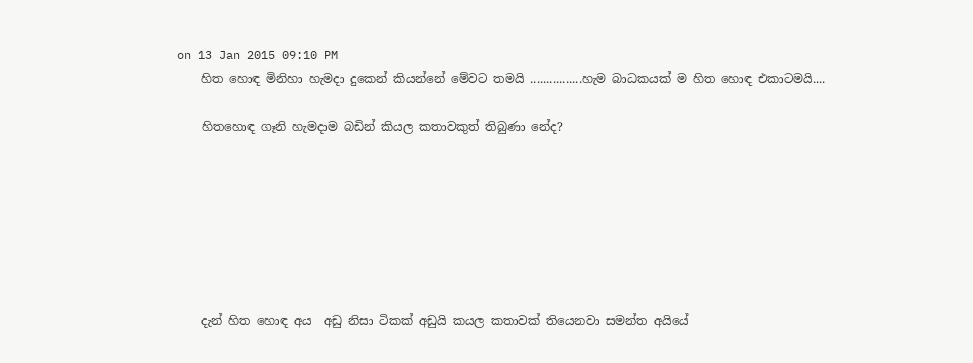on 13 Jan 2015 09:10 PM
    හිත හොඳ මිනිහා හැමදා දුකෙන් කියන්නේ මේවට තමයි ................හැම බාධකයක් ම හිත හොඳ එකාටමයි....

    හිතහොඳ ගෑනි හැමදාම බඩින් කියල කතාවකුත් තිබුණා නේද?







    දැන් හිත හොඳ අය  අඩු නිසා ටිකක් අඩුයි කයල කතාවක් තියෙනවා සමන්ත අයියේ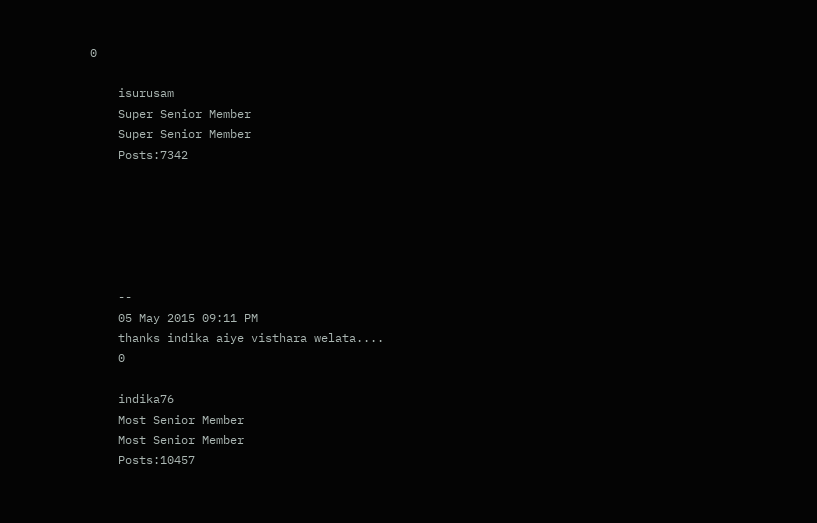0

    isurusam
    Super Senior Member
    Super Senior Member
    Posts:7342






    --
    05 May 2015 09:11 PM
    thanks indika aiye visthara welata....
    0

    indika76
    Most Senior Member
    Most Senior Member
    Posts:10457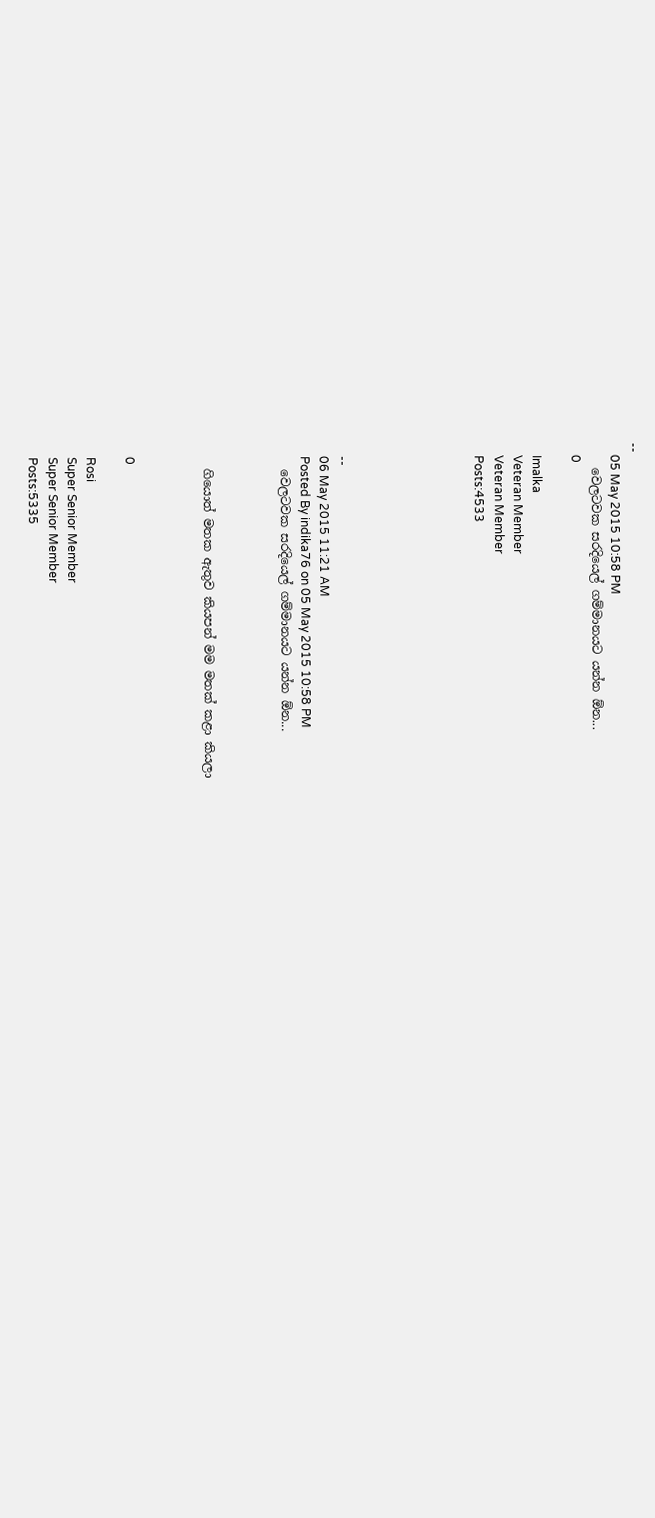--
    05 May 2015 10:58 PM
    වෙලටවක සරදියෙල් ගම්මානයට යන්න ඕන...
    0

    Imalka
    Veteran Member
    Veteran Member
    Posts:4533






    --
    06 May 2015 11:21 AM
    Posted By indika76 on 05 May 2015 10:58 PM
    වෙලටවක සරදියෙල් ගම්මානයට යන්න ඕන...



    ගියොත් මතක ඇතුව කියපන් මම මතක් කළා කියලා



    0

    Rosi
    Super Senior Member
    Super Senior Member
    Posts:5335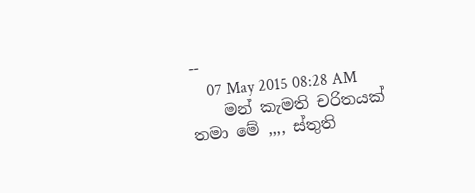--
    07 May 2015 08:28 AM
    මන් කැමති චරිතයක් තමා මේ ,,,, ස්තුති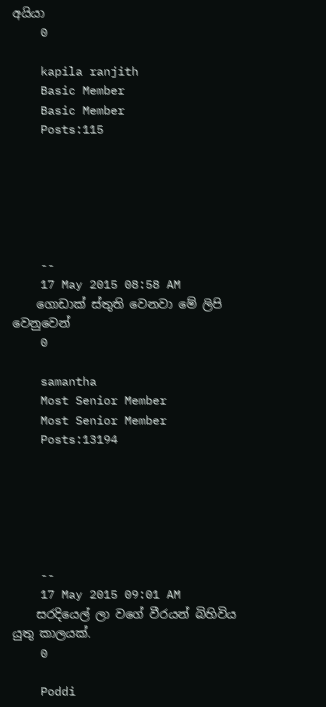අයියා
    0

    kapila ranjith
    Basic Member
    Basic Member
    Posts:115






    --
    17 May 2015 08:58 AM
    ගොඩාක් ස්තුති වෙනවා මේ ලිපි වෙනුවෙන්
    0

    samantha
    Most Senior Member
    Most Senior Member
    Posts:13194






    --
    17 May 2015 09:01 AM
    සරදියෙල් ලා වගේ වීරයන් බිහිවිය යුතු කාලයක්.
    0

    Poddi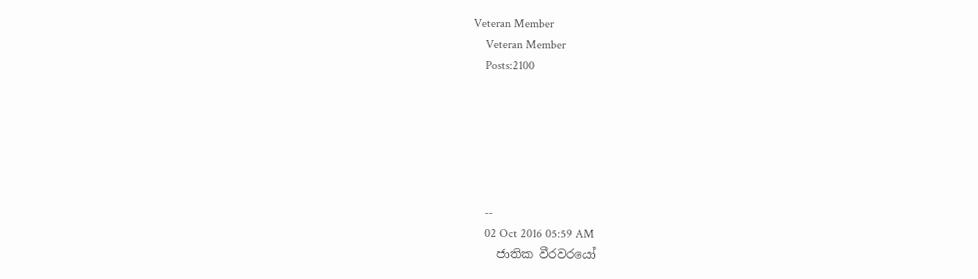Veteran Member
    Veteran Member
    Posts:2100






    --
    02 Oct 2016 05:59 AM
    ජාතික වීරවරයෝ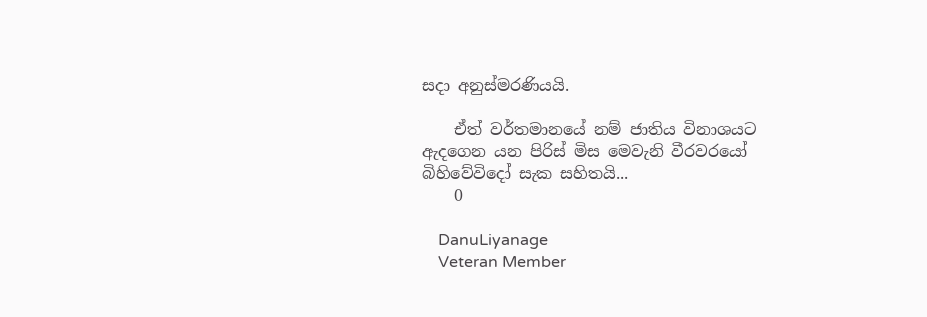සදා අනුස්මරණියයි.

    ඒත් වර්තමානයේ නම් ජාතිය විනාශයට ඇදගෙන යන පිරිස් මිස මෙවැනි වීරවරයෝ බිහිවේවිදෝ සැක සහිතයි...
    0

    DanuLiyanage
    Veteran Member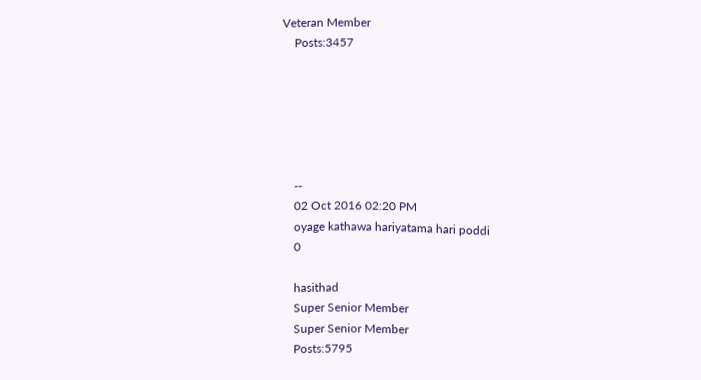Veteran Member
    Posts:3457






    --
    02 Oct 2016 02:20 PM
    oyage kathawa hariyatama hari poddi
    0

    hasithad
    Super Senior Member
    Super Senior Member
    Posts:5795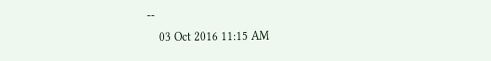--
    03 Oct 2016 11:15 AM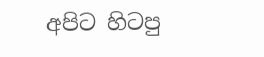අපිට හිටපු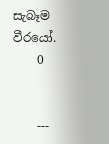සැබෑම වීරයෝ.
    0


    ---